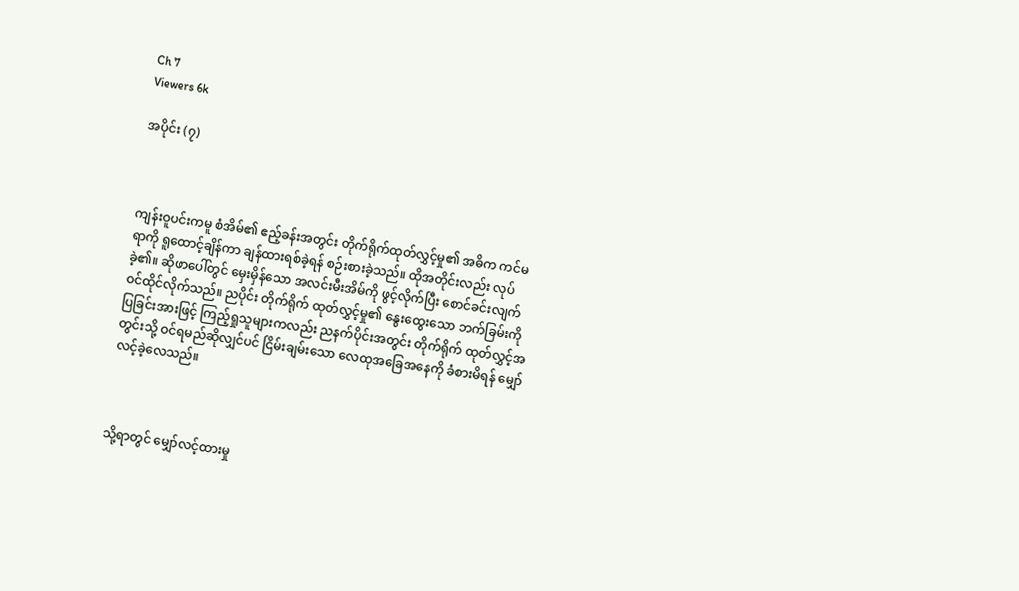Ch 7
Viewers 6k

အပိုင်း (၇)



ကျန်းဝူပင်းကမူ စံအိမ်၏ ဧည့်ခန်းအတွင်း တိုက်ရိုက်ထုတ်လွှင့်မှု၏ အဓိက ကင်မရာကို ရူထောင့်ချိန်ကာ ချန်ထားရစ်ခဲ့ရန် စဉ်းစားခဲ့သည်။ ထိုအတိုင်းလည်း လုပ်ခဲ့၏။ ဆိုဖာပေါ်တွင် မှေးမှိန်သော အလင်းမီးအိမ်ကို ဖွင့်လိုက်ပြီး စောင်ခင်းလျက် ဝင်ထိုင်လိုက်သည်။ ညပိုင်း တိုက်ရိုက် ထုတ်လွှင့်မှု၏ နွေးထွေးသော ဘက်ခြမ်းကို ပြခြင်းအားဖြင့် ကြည့်ရှုသူများကလည်း ညနက်ပိုင်းအတွင်း တိုက်ရိုက် ထုတ်လွှင့်အတွင်းသို့ ဝင်ရမည်ဆိုလျှင်ပင် ငြိမ်းချမ်းသော လေထုအခြေအနေကို ခံစားမိရန် မျှော်လင့်ခဲ့လေသည်။



သို့ရာတွင် မျှော်လင့်ထားမှု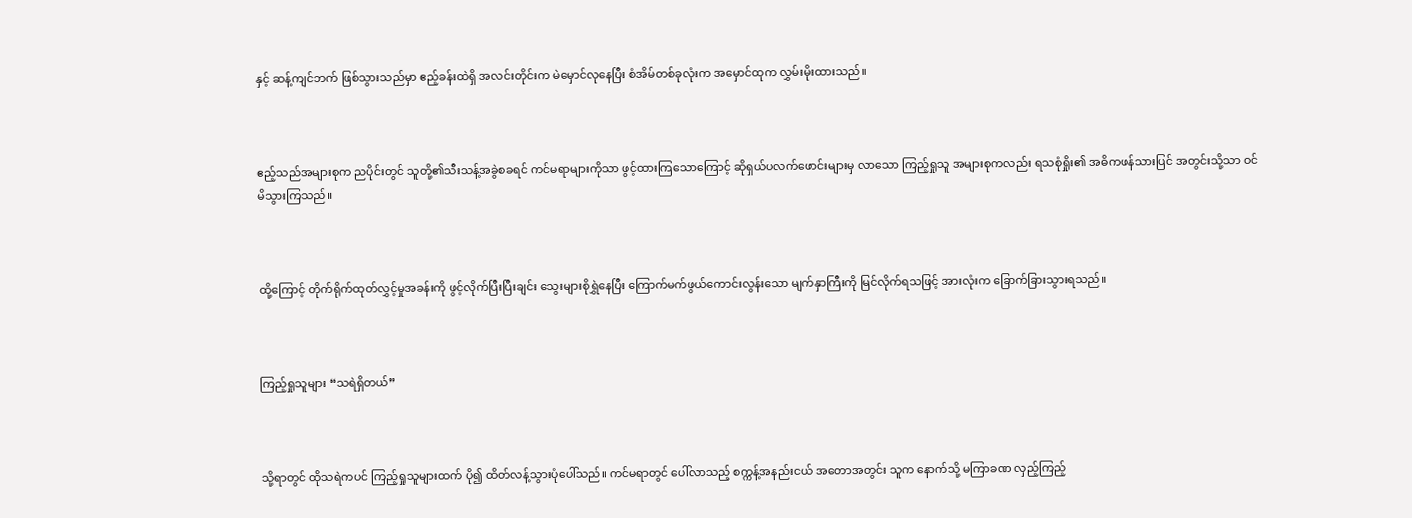နှင့် ဆန့်ကျင်ဘက် ဖြစ်သွားသည်မှာ ဧည့်ခန်းထဲရှိ အလင်းတိုင်းက မဲမှောင်လုနေပြီး စံအိမ်တစ်ခုလုံးက အမှောင်ထုက လွှမ်းမိုးထားသည်။



ဧည့်သည်အများစုက ညပိုင်းတွင် သူတို့၏သီးသန့်အခွဲစခရင် ကင်မရာများကိုသာ ဖွင့်ထားကြသောကြောင့် ဆိုရှယ်ပလက်ဖောင်းများမှ လာသော ကြည့်ရှုသူ အများစုကလည်း ရသစုံရှိုး၏ အဓိကဖန်သားပြင် အတွင်းသို့သာ ဝင်မိသွားကြသည်။



ထို့ကြောင့် တိုက်ရိုက်ထုတ်လွှင့်မှုအခန်းကို ဖွင့်လိုက်ပြီးပြီးချင်း သွေးများစိုရွှဲနေပြီး ကြောက်မက်ဖွယ်ကောင်းလွန်းသော မျက်နှာကြီးကို မြင်လိုက်ရသဖြင့် အားလုံးက ခြောက်ခြားသွားရသည်။



ကြည့်ရှုသူများ “သရဲရှိတယ်”



သို့ရာတွင် ထိုသရဲကပင် ကြည့်ရှုသူများထက် ပို၍ ထိတ်လန့်သွားပုံပေါ်သည်။ ကင်မရာတွင် ပေါ်လာသည့် စက္ကန့်အနည်းငယ် အတောအတွင်း သူက နောက်သို့ မကြာခဏ လှည့်ကြည့်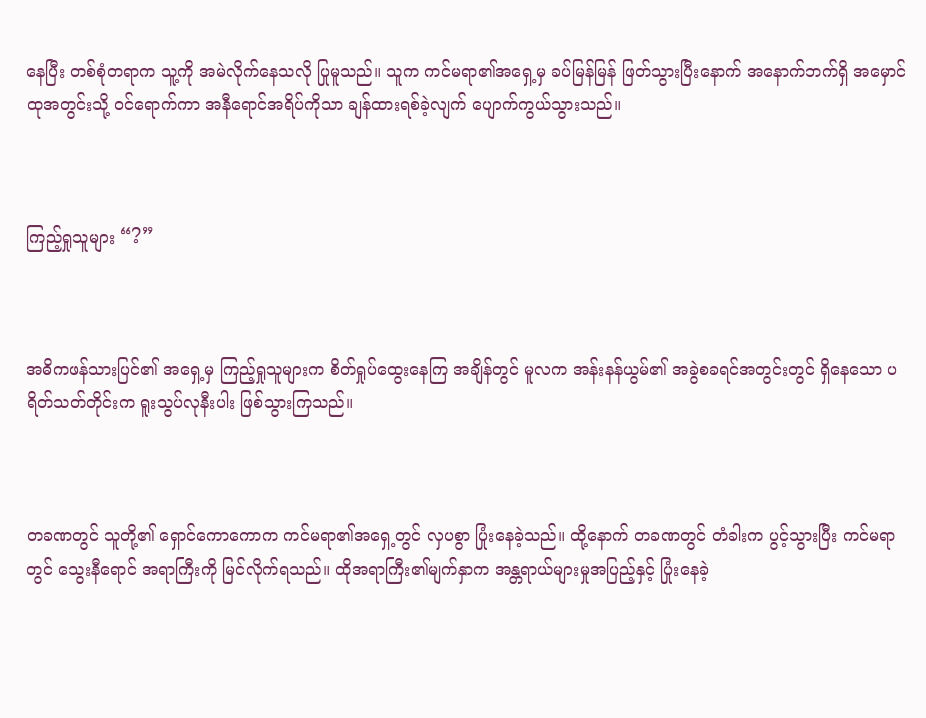နေပြီး တစ်စုံတရာက သူ့ကို အမဲလိုက်နေသလို ပြုမူသည်။ သူက ကင်မရာ၏အရှေ့မှ ခပ်မြန်မြန် ဖြတ်သွားပြီးနောက် အနောက်ဘက်ရှိ အမှောင်ထုအတွင်းသို့ ဝင်ရောက်ကာ အနီရောင်အရိပ်ကိုသာ ချန်ထားရစ်ခဲ့လျက် ပျောက်ကွယ်သွားသည်။



ကြည့်ရှုသူများ “?”



အဓိကဖန်သားပြင်၏ အရှေ့မှ ကြည့်ရှုသူများက စိတ်ရှုပ်ထွေးနေကြ အချိန်တွင် မူလက အန်းနန်ယွမ်၏ အခွဲစခရင်အတွင်းတွင် ရှိနေသော ပရိတ်သတ်တိုင်းက ရူးသွပ်လုနီးပါး ဖြစ်သွားကြသည်။



တခဏတွင် သူတို့၏ ရှောင်ကောကောက ကင်မရာ၏အရှေ့တွင် လှပစွာ ပြုံးနေခဲ့သည်။ ထို့နောက် တခဏတွင် တံခါးက ပွင့်သွားပြီး ကင်မရာတွင် သွေးနီရောင် အရာကြီးကို မြင်လိုက်ရသည်။ ထိုအရာကြီး၏မျက်နှာက အန္တရာယ်များမှုအပြည့်နှင့် ပြုံးနေခဲ့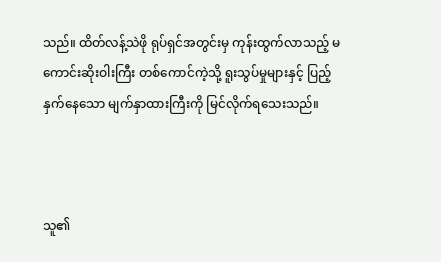သည်။ ထိတ်လန့်သဲဖို ရုပ်ရှင်အတွင်းမှ ကုန်းထွက်လာသည့် မကောင်းဆိုးဝါးကြီး တစ်ကောင်ကဲ့သို့ ရူးသွပ်မှုများနှင့် ပြည့်နှက်နေသော မျက်နှာထားကြီးကို မြင်လိုက်ရသေးသည်။



သူ၏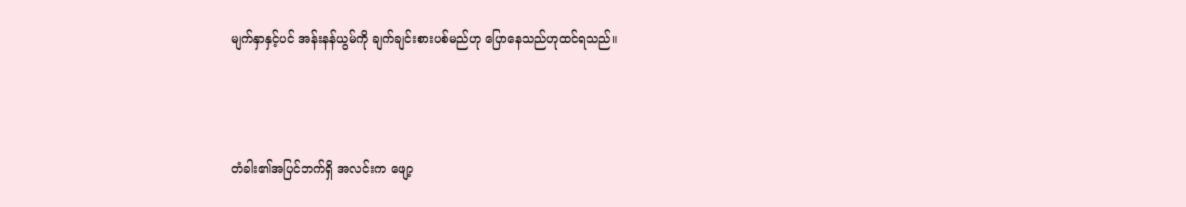မျက်နှာနှင့်ပင် အန်းနန်ယွမ်ကို ချက်ချင်းစားပစ်မည်ဟု ပြောနေသည်ဟုထင်ရသည်။



တံခါး၏အပြင်ဘက်ရှိ အလင်းက ဖျော့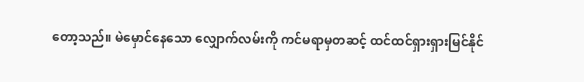တော့သည်။ မဲမှောင်နေသော လျှောက်လမ်းကို ကင်မရာမှတဆင့် ထင်ထင်ရှားရှားမြင်နိုင်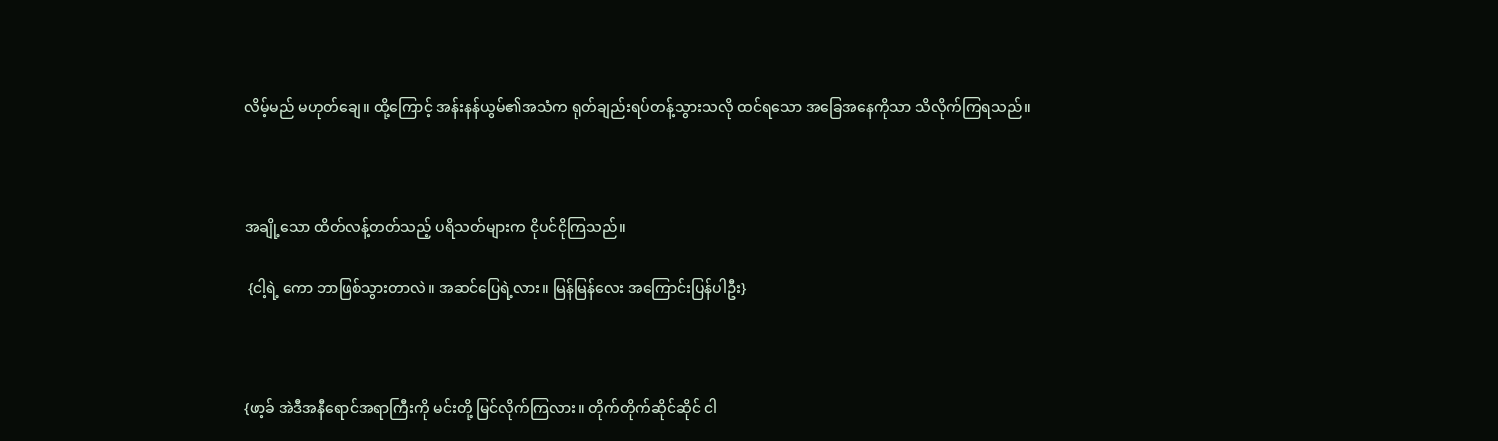လိမ့်မည် မဟုတ်ချေ။ ထို့ကြောင့် အန်းနန်ယွမ်၏အသံက ရုတ်ချည်းရပ်တန့်သွားသလို ထင်ရသော အခြေအနေကိုသာ သိလိုက်ကြရသည်။



အချို့သော ထိတ်လန့်တတ်သည့် ပရိသတ်များက ငိုပင်ငိုကြသည်။

 {ငါ့ရဲ့ ကော ဘာဖြစ်သွားတာလဲ။ အဆင်ပြေရဲ့လား။ မြန်မြန်လေး အကြောင်းပြန်ပါဦး}



{ဖာ့ခ် အဲဒီအနီရောင်အရာကြီးကို မင်းတို့ မြင်လိုက်ကြလား။ တိုက်တိုက်ဆိုင်ဆိုင် ငါ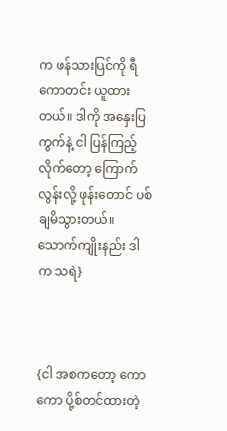က ဖန်သားပြင်ကို ရီကောတင်း ယူထားတယ်။ ဒါကို အနှေးပြကွက်နဲ့ ငါ ပြန်ကြည့်လိုက်တော့ ကြောက်လွန်းလို့ ဖုန်းတောင် ပစ်ချမိသွားတယ်။ သောက်ကျိုးနည်း ဒါက သရဲ}



{ငါ အစကတော့ ကောကော ပို့စ်တင်ထားတဲ့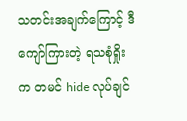သတင်းအချက်ကြောင့် ဒီကျော်ကြားတဲ့ ရသစုံရှိုးက တမင် hide လုပ်ချင်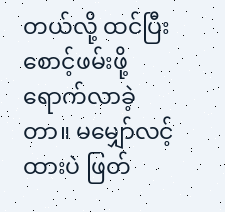တယ်လို့ ထင်ပြီး စောင့်ဖမ်းဖို့ ရောက်လာခဲ့တာ။ မမျှော်လင့်ထားပဲ ဖြတ်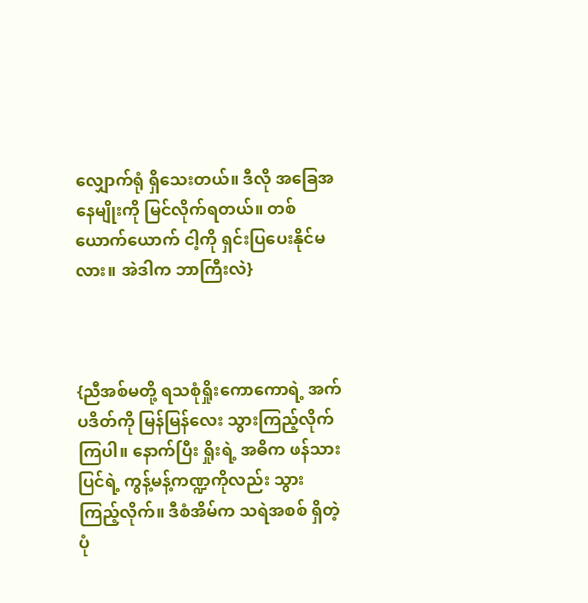လျှောက်ရုံ ရှိသေးတယ်။ ဒီလို အခြေအနေမျိုးကို မြင်လိုက်ရတယ်။ တစ်ယောက်ယောက် ငါ့ကို ရှင်းပြပေးနိုင်မလား။ အဲဒါက ဘာကြီးလဲ}



{ညီအစ်မတို့ ရသစုံရှိုးကောကောရဲ့ အက်ပဒိတ်ကို မြန်မြန်လေး သွားကြည့်လိုက်ကြပါ။ နောက်ပြီး ရှိုးရဲ့ အဓိက ဖန်သားပြင်ရဲ့ ကွန့်မန့်ကဏ္ဍကိုလည်း သွားကြည့်လိုက်။ ဒီစံအိမ်က သရဲအစစ် ရှိတဲ့ပုံ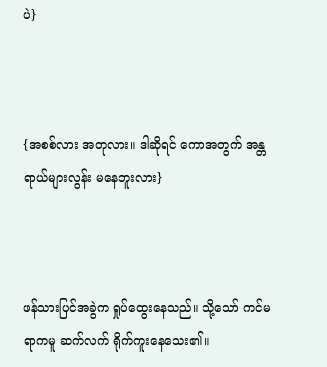ပဲ}



{အစစ်လား အတုလား။ ဒါဆိုရင် ကောအတွက် အန္တရာယ်များလွန်း မနေဘူးလား}



ဖန်သားပြင်အခွဲက ရှုပ်ထွေးနေသည်။ သို့သော် ကင်မရာကမူ ဆက်လက် ရိုက်ကူးနေသေး၏။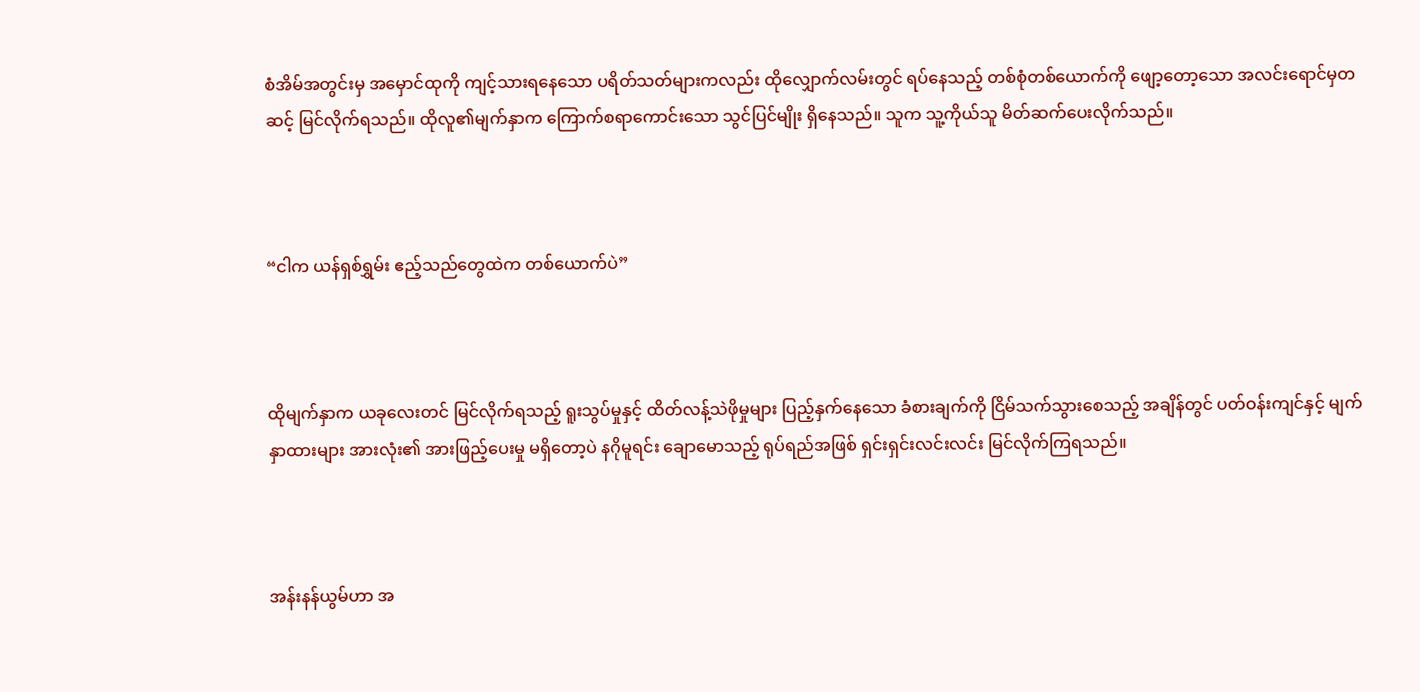စံအိမ်အတွင်းမှ အမှောင်ထုကို ကျင့်သားရနေသော ပရိတ်သတ်များကလည်း ထိုလျှောက်လမ်းတွင် ရပ်နေသည့် တစ်စုံတစ်ယောက်ကို ဖျော့တော့သော အလင်းရောင်မှတဆင့် မြင်လိုက်ရသည်။ ထိုလူ၏မျက်နှာက ကြောက်စရာကောင်းသော သွင်ပြင်မျိုး ရှိနေသည်။ သူက သူ့ကိုယ်သူ မိတ်ဆက်ပေးလိုက်သည်။



“ငါက ယန်ရှစ်ရွှမ်း ဧည့်သည်တွေထဲက တစ်ယောက်ပဲ”



ထိုမျက်နှာက ယခုလေးတင် မြင်လိုက်ရသည့် ရူးသွပ်မှုနှင့် ထိတ်လန့်သဲဖိုမှုများ ပြည့်နှက်နေ‌သော ခံစားချက်ကို ငြိမ်သက်သွားစေသည့် အချိန်တွင် ပတ်ဝန်းကျင်နှင့် မျက်နှာထားများ အားလုံး၏ အားဖြည့်ပေးမှု မရှိတော့ပဲ နဂိုမူရင်း ချောမောသည့် ရုပ်ရည်အဖြစ် ရှင်းရှင်းလင်းလင်း မြင်လိုက်ကြရသည်။



အန်းနန်ယွမ်ဟာ အ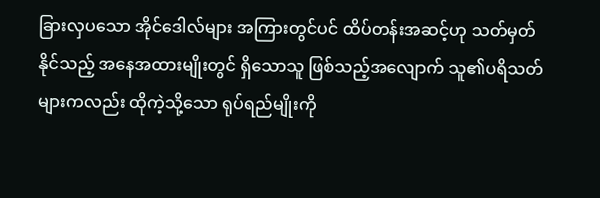ခြားလှပသော အိုင်ဒေါလ်များ အကြားတွင်ပင် ထိပ်တန်းအဆင့်ဟု သတ်မှတ်နိုင်သည့် အနေအထားမျိုးတွင် ရှိသောသူ ဖြစ်သည့်အလျောက် သူ၏ပရိသတ်များကလည်း ထိုကဲ့သို့သော ရုပ်ရည်မျိုးကို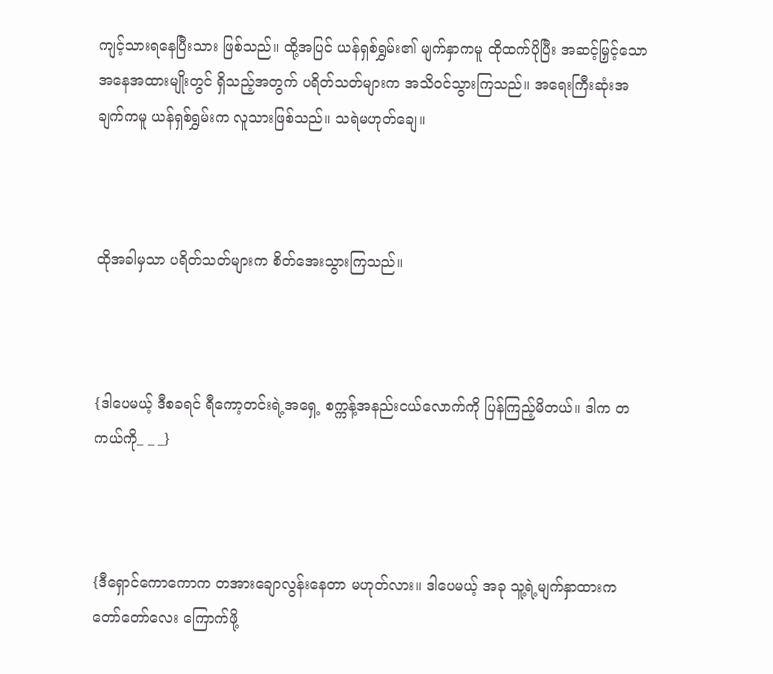ကျင့်သားရနေပြီးသား ဖြစ်သည်။ ထို့အပြင် ယန်ရှစ်ရွှမ်း၏ မျက်နှာကမူ ထိုထက်ပိုပြီး အဆင့်မြှင့်သော အနေအထားမျိုးတွင် ရှိသည့်အတွက် ပရိတ်သတ်များက အသိဝင်သွားကြသည်။ အရေးကြီးဆုံးအချက်ကမူ ယန်ရှစ်ရွှမ်းက လူသားဖြစ်သည်။ သရဲမဟုတ်ချေ။



ထိုအခါမှသာ ပရိတ်သတ်များက စိတ်အေးသွားကြသည်။



{ဒါပေမယ့် ဒီစခရင် ရီကော့တင်းရဲ့အရှေ့ စက္ကန့်အနည်းငယ်လောက်ကို ပြန်ကြည့်မိတယ်။ ဒါက တကယ်ကို_ _ _}



{ဒီ‌ရှောင်ကောကောက တအားချောလွန်းနေတာ မဟုတ်လား။ ဒါပေမယ့် အခု သူ့ရဲ့မျက်နှာထားက တော်တော်လေး ကြောက်ဖို့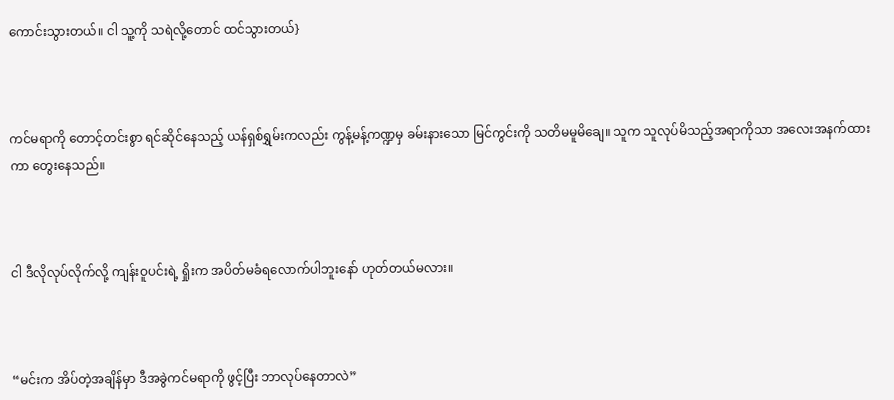ကောင်းသွားတယ်။ ငါ သူ့ကို သရဲလို့တောင် ထင်သွားတယ်}



ကင်မရာကို တောင့်တင်းစွာ ရင်ဆိုင်နေသည့် ယန်ရှစ်ရွှမ်းကလည်း ကွန့်မန့်ကဏ္ဍမှ ခမ်းနားသော မြင်ကွင်းကို သတိမမူမိချေ။ သူက သူလုပ်မိသည့်အရာကိုသာ အလေးအနက်ထားကာ တွေးနေသည်။



ငါ ဒီလိုလုပ်လိုက်လို့ ကျန်းဝူပင်းရဲ့ ရှိုးက အပိတ်မခံရလောက်ပါဘူးနော် ဟုတ်တယ်မလား။



“မင်းက အိပ်တဲ့အချိန်မှာ ဒီအခွဲကင်မရာကို ဖွင့်ပြီး ဘာလုပ်နေတာလဲ”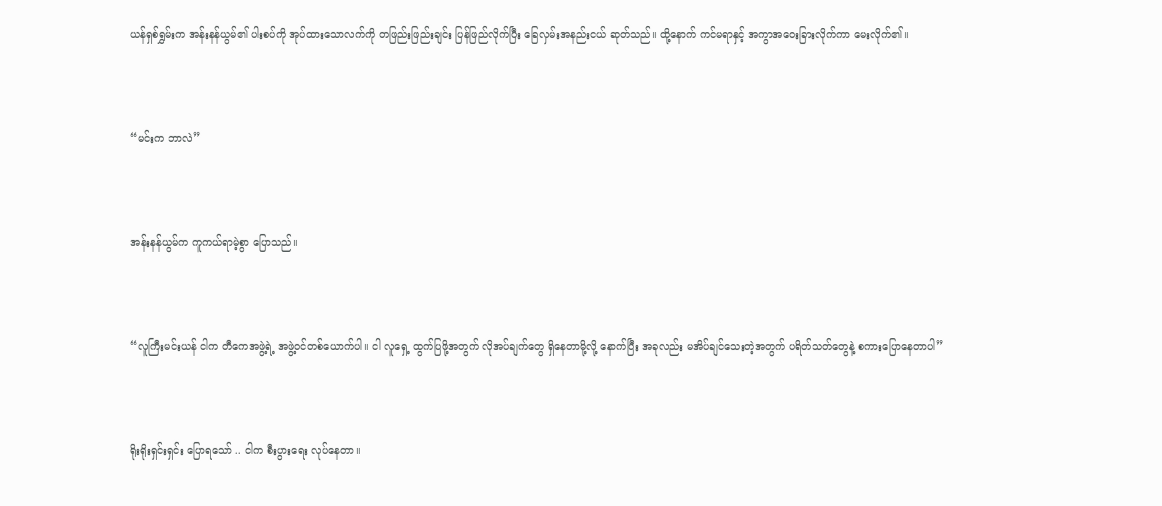ယန်ရှစ်ရွှမ်းက အန်းနန်ယွမ်၏ ပါးစပ်ကို အုပ်ထားသောလက်ကို တဖြည်းဖြည်းချင်း ပြန်ဖြည်လိုက်ပြီး ခြေလှမ်းအနည်းငယ် ဆုတ်သည်။ ထို့နောက် ကင်မရာနှင့် အကွာအဝေးခြားလိုက်ကာ မေးလိုက်၏။



“မင်းက ဘာလဲ”



အန်းနန်ယွမ်က ကူကယ်ရာမဲ့စွာ ပြောသည်။



“လူကြီးမင်းယန် ငါက တီကေအဖွဲ့ရဲ့ အဖွဲ့ဝင်တစ်ယောက်ပါ။ ငါ လူ‌ရှေ့ ထွက်ပြဖို့အတွက် လိုအပ်ချက်တွေ ရှိနေတာမို့လို့ နောက်ပြီး အခုလည်း မအိပ်ချင်သေးတဲ့အတွက် ပရိတ်သတ်တွေနဲ့ စကားပြောနေတာပါ”



ရိုးရိုးရှင်းရှင်း ပြောရသော် .. ငါက စီးပွားရေး လုပ်နေတာ။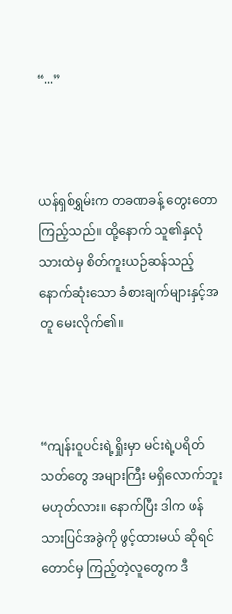“...”



ယန်ရှစ်ရွှမ်းက တခဏခန့် တွေးတော ကြည့်သည်။ ထို့နောက် သူ၏နှလုံသားထဲမှ စိတ်ကူးယဉ်ဆန်သည့် နောက်ဆုံးသော ခံစားချက်များနှင့်အတူ မေးလိုက်၏။



“ကျန်းဝူပင်းရဲ့ရှိုးမှာ မင်းရဲ့ပရိတ်သတ်တွေ အများကြီး မရှိလောက်ဘူး မဟုတ်လား။ နောက်ပြီး ဒါက ဖန်သားပြင်အခွဲကို ဖွင့်ထားမယ် ဆိုရင်တောင်မှ ကြည့်တဲ့လူတွေက ဒီ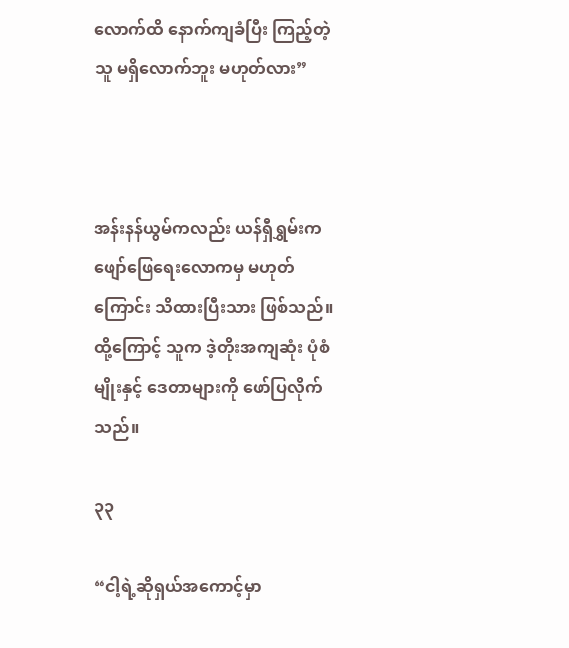လောက်ထိ နောက်ကျခံပြီး ကြည့်တဲ့သူ မရှိလောက်ဘူး မဟုတ်လား”



အန်းနန်ယွမ်ကလည်း ယန်ရှီရွှမ်းက ဖျော်ဖြေရေးလောကမှ မဟုတ်ကြောင်း သိထားပြီးသား ဖြစ်သည်။ ထို့ကြောင့် သူက ဒဲ့တိုးအကျဆုံး ပုံစံမျိုးနှင့် ဒေတာများကို ဖော်ပြလိုက်သည်။

၃၃

“ငါ့ရဲ့ဆိုရှယ်အကောင့်မှာ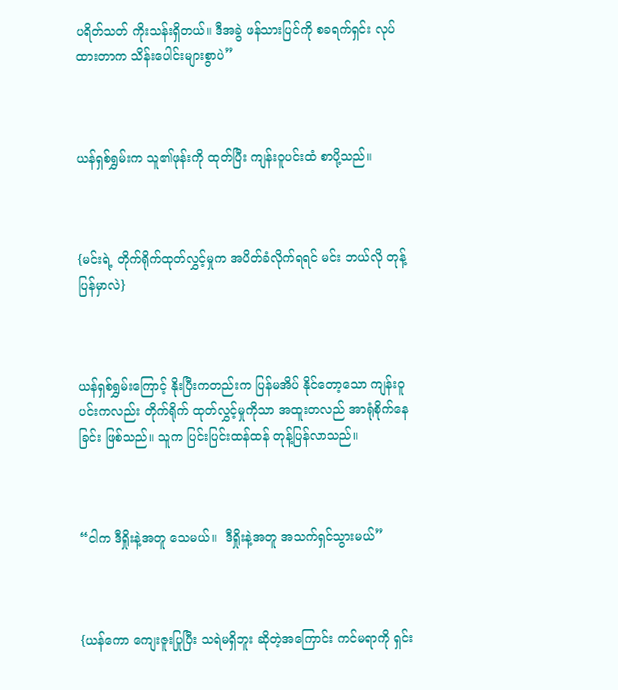ပရိတ်သတ် ကိုးသန်းရှိတယ်။ ဒီအခွဲ ဖန်သားပြင်ကို စခရက်ရှင်း လုပ်ထားတာက သိန်းပေါင်းများစွာပဲ”



ယန်ရှစ်ရွှမ်းက သူ၏ဖုန်းကို ထုတ်ပြီး ကျန်းဝူပင်းထံ စာပို့သည်။



{မင်းရဲ့ တိုက်ရိုက်ထုတ်လွှင့်မှုက အပိတ်ခံလိုက်ရရင် မင်း ဘယ်လို တုန့်ပြန်မှာလဲ}



ယန်ရှစ်ရွှမ်းကြောင့် နိုးပြီးကတည်းက ပြန်မအိပ် နိုင်တော့သော ကျန်းဝူပင်းကလည်း တိုက်ရိုက် ထုတ်လွှင့်မှုကိုသာ အထူးတလည် အာရုံစိုက်နေခြင်း ဖြစ်သည်။ သူက ပြင်းပြင်းထန်ထန် တုန့်ပြန်လာသည်။



“ငါက ဒီရှိုးနဲ့အတူ သေမယ်။  ဒီရှိုးနဲ့အတူ အသက်ရှင်သွားမယ်”



{ယန်ကော ကျေးဇူးပြုပြီး သရဲမရှိဘူး ဆိုတဲ့အကြောင်း ကင်မရာကို ရှင်း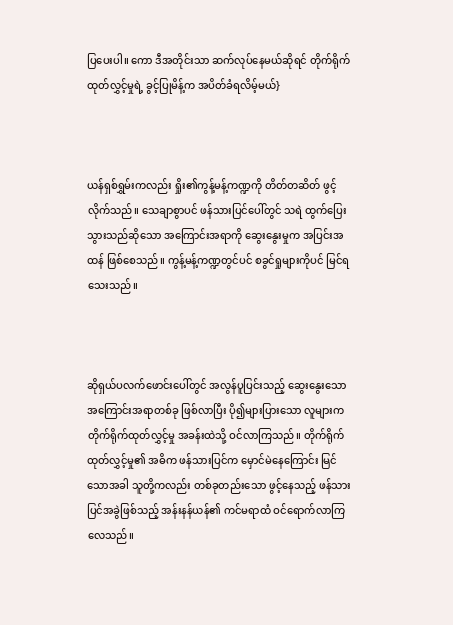ပြပေးပါ။ ကော ဒီအတိုင်းသာ ဆက်လုပ်နေမယ်ဆိုရင် တိုက်ရိုက်ထုတ်လွှင့်မှုရဲ့ ခွင့်ပြုမိန့်က အပိတ်ခံရလိမ့်မယ်}



ယန်ရှစ်ရွှမ်းကလည်း ရှိုး၏ကွန့်မန့်ကဏ္ဍကို တိတ်တဆိတ် ဖွင့်လိုက်သည်။ သေချာစွာပင် ဖန်သားပြင်ပေါ်တွင် သရဲ ထွက်ပြေးသွားသည်ဆိုသော အကြောင်းအရာကို ဆွေးနွေးမှုက အပြင်းအထန် ဖြစ်စေသည်။ ကွန့်မန့်ကဏ္ဍတွင်ပင် စခွင်ရှုများကိုပင် မြင်ရသေးသည်။



ဆိုရှယ်ပလက်ဖောင်းပေါ်တွင် အလွန်ပူပြင်းသည့် ဆွေးနွေးသော အကြောင်းအရာတစ်ခု ဖြစ်လာပြီး ပို၍များပြားသော လူများက တိုက်ရိုက်ထုတ်လွှင့်မှု အခန်းထဲသို့ ဝင်လာကြသည်။ တိုက်ရိုက်ထုတ်လွှင့်မှု၏ အဓိက ဖန်သားပြင်က မှောင်မဲနေကြောင်း မြင်သောအခါ သူတို့ကလည်း တစ်ခုတည်းသော ဖွင့်နေသည့် ဖန်သားပြင်အခွဲဖြစ်သည့် အန်းနန်ယန်၏ ကင်မရာထံ ဝင်ရောက်လာကြလေသည်။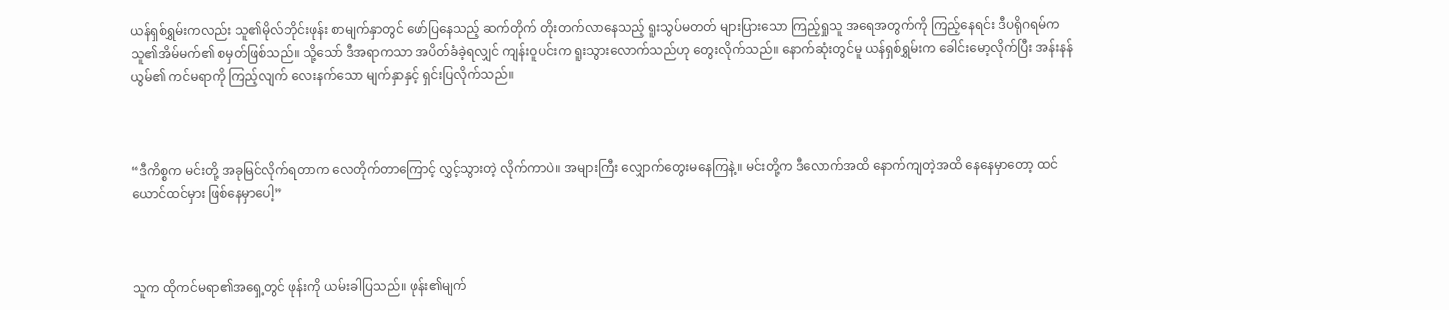ယန်ရှစ်ရွှမ်းကလည်း သူ၏မိုလ်ဘိုင်းဖုန်း စာမျက်နှာတွင် ဖော်ပြနေသည့် ဆက်တိုက် တိုးတက်လာနေသည့် ရူးသွပ်မတတ် များပြားသော ကြည့်ရှုသူ အရေအတွက်ကို ကြည့်နေရင်း ဒီပရိုဂရမ်က သူ၏အိမ်မက်၏ စမှတ်ဖြစ်သည်။ သို့သော် ဒီအရာကသာ အပိတ်ခံခဲ့ရလျှင် ကျန်းဝူပင်းက ရူးသွားလောက်သည်ဟု တွေးလိုက်သည်။ နောက်ဆုံးတွင်မူ ယန်ရှစ်ရွှမ်းက ခေါင်းမော့လိုက်ပြီး အန်းနန်ယွမ်၏ ကင်မရာကို ကြည့်လျက် လေးနက်သော မျက်နှာနှင့် ရှင်းပြလိုက်သည်။



“ဒီကိစ္စက မင်းတို့ အခုမြင်လိုက်ရတာက လေတိုက်တာကြောင့် လွှင့်သွားတဲ့ လိုက်ကာပဲ။ အများကြီး လျှောက်တွေးမနေကြနဲ့။ မင်းတို့က ဒီလောက်အထိ နောက်ကျတဲ့အထိ နေနေမှာတော့ ထင်ယောင်ထင်မှား ဖြစ်နေမှာပေါ့”



သူက ထိုကင်မရာ၏အ‌ရှေ့တွင် ဖုန်းကို ယမ်းခါပြသည်။ ဖုန်း၏မျက်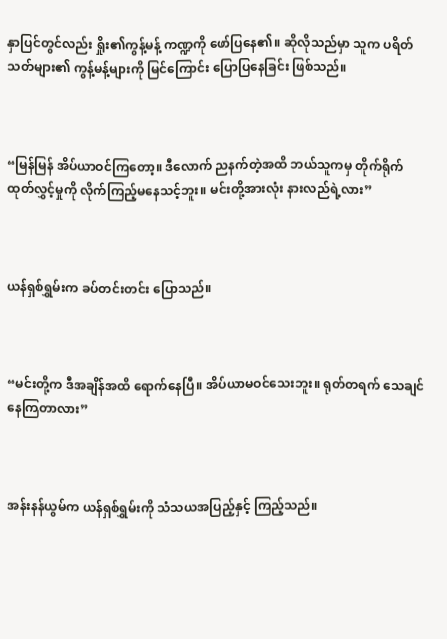နှာပြင်တွင်လည်း ရှိုး၏ကွန့်မန့် ကဏ္ဍကို ဖော်ပြနေ၏။ ဆိုလိုသည်မှာ သူက ပရိတ်သတ်များ၏ ကွန့်မန့်များကို မြင်ကြောင်း ပြောပြနေခြင်း ဖြစ်သည်။



“မြန်မြန် အိပ်ယာဝင်ကြတော့။ ဒီလောက် ညနက်တဲ့အထိ ဘယ်သူကမှ တိုက်ရိုက်ထုတ်လွှင့်မှုကို လိုက်ကြည့်မနေသင့်ဘူး။ မင်းတို့အားလုံး နားလည်ရဲ့လား”



ယန်ရှစ်ရွှမ်းက ခပ်တင်းတင်း ပြောသည်။



“မင်းတို့က ဒီအချိန်အထိ ရောက်နေပြီ။ အိပ်ယာမဝင်သေးဘူး။ ရုတ်တရက် သေချင်နေကြတာလား”



အန်းနန်ယွမ်က ယန်ရှစ်ရွှမ်းကို သံသယအပြည့်နှင့် ကြည့်သည်။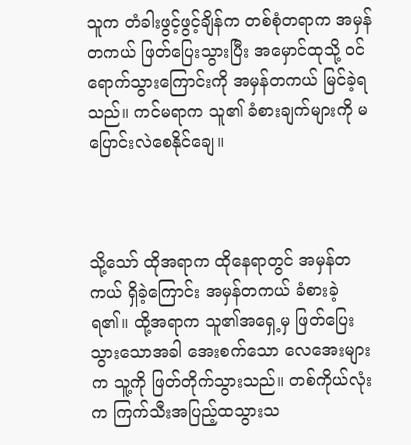သူက တံခါးဖွင့်ဖွင့်ချိန်က တစ်စုံတရာက အမှန်တကယ် ဖြတ်ပြေးသွားပြီး အမှောင်ထုသို့ ဝင်ရောက်သွားကြောင်းကို အမှန်တကယ် မြင်ခဲ့ရသည်။ ကင်မရာက သူ၏ ခံစားချက်များကို မပြောင်းလဲစေနိုင်ချေ။



သို့သော် ထိုအရာက ထိုနေရာတွင် အမှန်တကယ် ရှိခဲ့ကြောင်း အမှန်တကယ် ခံစားခဲ့ရ၏။ ထို့အရာက သူ၏အရှေ့မှ ဖြတ်ပြေးသွားသောအခါ အေးစက်သော လေအေးများက သူ့ကို ဖြတ်တိုက်သွားသည်။ တစ်ကိုယ်လုံးက ကြက်သီးအပြည့်ထသွားသ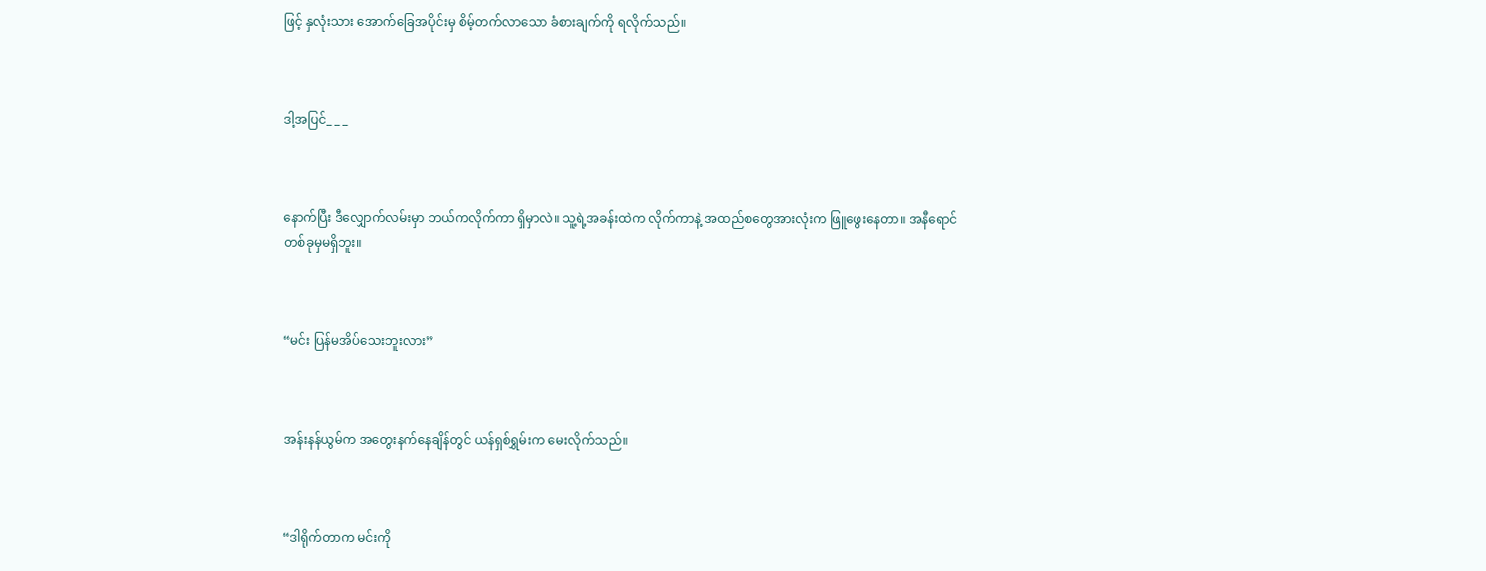ဖြင့် နှလုံးသား အောက်ခြေအပိုင်းမှ စိမ့်တက်လာသော ခံစားချက်ကို ရလိုက်သည်။



ဒါ့အပြင်_ _ _



နောက်ပြီး ဒီလျှောက်လမ်းမှာ ဘယ်ကလိုက်ကာ ရှိမှာလဲ။ သူ့ရဲ့အခန်းထဲက လိုက်ကာနဲ့ အထည်စတွေအားလုံးက ဖြူဖွေးနေတာ။ အနီရောင် တစ်ခုမှမရှိဘူး။



“မင်း ပြန်မအိပ်သေးဘူးလား”



အန်းနန်ယွမ်က အတွေးနက်နေချိန်တွင် ယန်ရှစ်ရွှမ်းက မေးလိုက်သည်။



“ဒါရိုက်တာက မင်းကို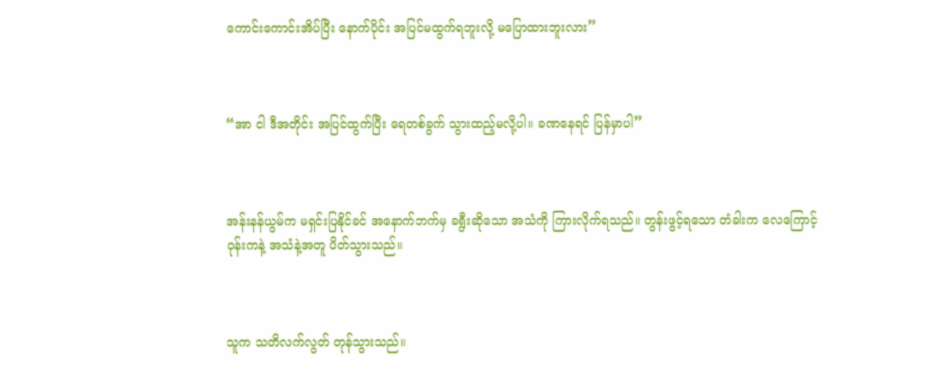ကောင်းကောင်းအိပ်ပြီး နောက်ပိုင်း အပြင်မထွက်ရဘူးလို့ မပြောထားဘူးလား”



“အာ ငါ ဒီအတိုင်း အပြင်ထွက်ပြီး ရေတစ်ခွက် သွားထည့်မလို့ပါ။ ခဏနေရင် ပြန်မှာပါ”



အန်းနန်ယွမ်က မရှင်းပြနိုင်ခင် အနောက်ဘက်မှ ခရွီးဆိုသော အသံကို ကြားလိုက်ရသည်။ တွန်းဖွင့်ရသော တံခါးက လေကြောင့် ဝုန်းကနဲ့ အသံနဲ့အတူ ပိတ်သွားသည်။



သူက သတိလက်လွတ် တုန်သွားသည်။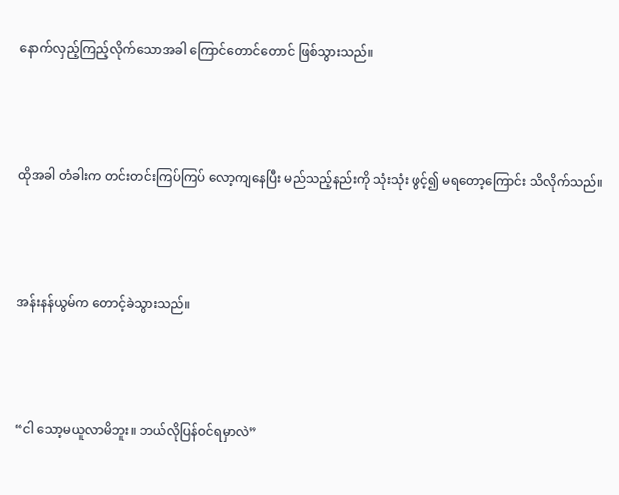နောက်လှည့်ကြည့်လိုက်သောအခါ ကြောင်တောင်တောင် ဖြစ်သွားသည်။



ထိုအခါ တံခါးက တင်းတင်းကြပ်ကြပ် လော့ကျနေပြီး မည်သည့်နည်းကို သုံးသုံး ဖွင့်၍ မရတော့ကြောင်း သိလိုက်သည်။



အန်းနန်ယွမ်က တောင့်ခဲသွားသည်။



“ငါ သော့မယူလာမိဘူး။ ဘယ်လိုပြန်ဝင်ရမှာလဲ”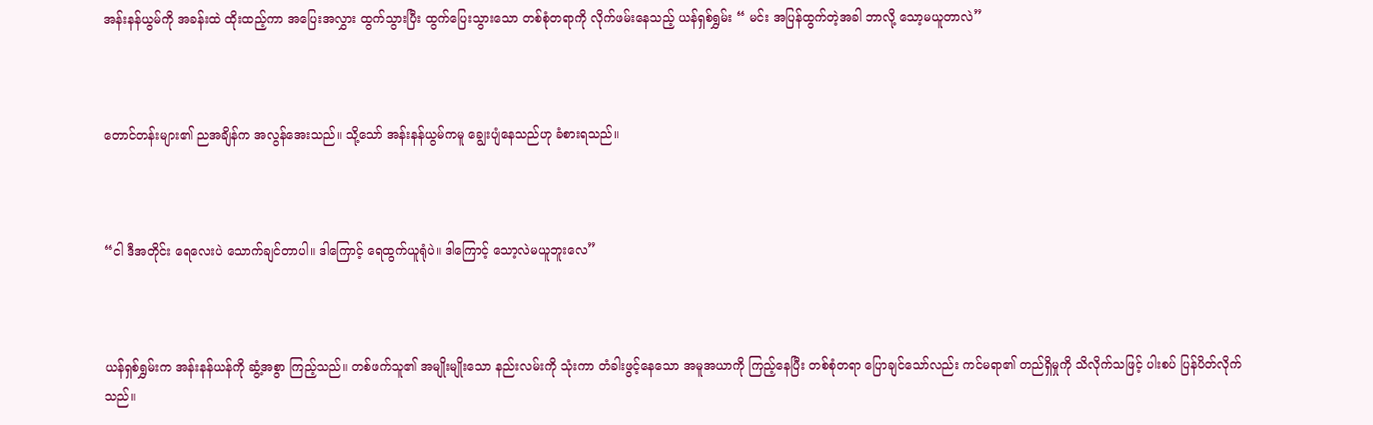အန်းနန်ယွမ်ကို အခန်းထဲ ထိုးထည့်ကာ အပြေးအလွှား ထွက်သွားပြီး ထွက်ပြေးသွားသော တစ်စုံတရာကို လိုက်ဖမ်းနေသည့် ယန်ရှစ်ရွှမ်း “ မင်း အပြန်ထွက်တဲ့အခါ ဘာလို့ သော့မယူတာလဲ”



တောင်တန်းများ၏ ညအချိန်က အလွန်အေးသည်။ သို့သော် အန်းနန်ယွမ်ကမူ ချွေးပျံနေသည်ဟု ခံစားရသည်။



“ငါ ဒီအတိုင်း ရေလေးပဲ သောက်ချင်တာပါ။ ဒါကြောင့် ရေထွက်ယူရုံပဲ။ ဒါကြောင့် သော့လဲမယူဘူးလေ”



ယန်ရှစ်ရွှမ်းက အန်းနန်ယန်ကို ဆွံ့အစွာ ကြည့်သည်။ တစ်ဖက်သူ၏ အမျိုးမျိုးသော နည်းလမ်းကို သုံးကာ တံခါးဖွင့်နေသော အမူအယာကို ကြည့်နေပြီး တစ်စုံတရာ ပြောချင်သော်လည်း ကင်မရာ၏ တည်ရှိမှုကို သိလိုက်သဖြင့် ပါးစပ် ပြန်ပိတ်လိုက်သည်။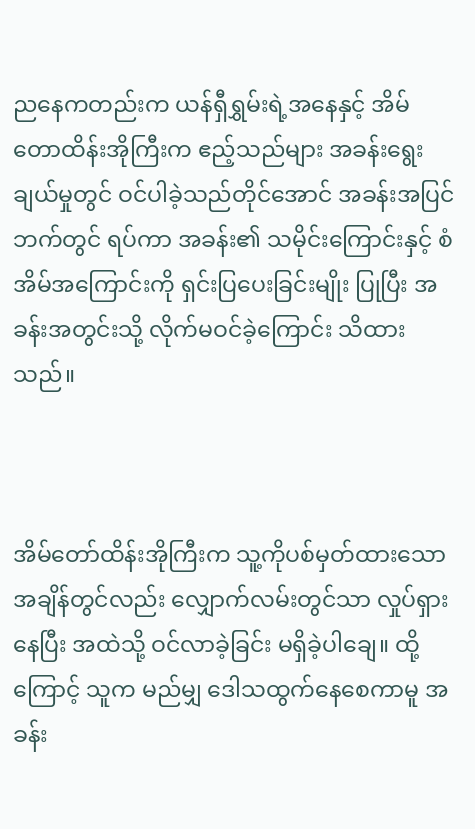ညနေကတည်းက ယန်ရှီရွှမ်းရဲ့အနေနှင့် အိမ်တောထိန်းအိုကြီးက ဧည့်သည်များ အခန်းရွေးချယ်မှုတွင် ဝင်ပါခဲ့သည်တိုင်အောင် အခန်းအပြင်ဘက်တွင် ရပ်ကာ အခန်း၏ သမိုင်းကြောင်းနှင့် စံအိမ်အကြောင်းကို ရှင်းပြပေးခြင်းမျိုး ပြုပြီး အခန်းအတွင်းသို့ လိုက်မဝင်ခဲ့ကြောင်း သိထားသည်။



အိမ်တော်ထိန်းအိုကြီးက သူ့ကိုပစ်မှတ်ထားသော အချိန်တွင်လည်း လျှောက်လမ်းတွင်သာ လှုပ်ရှားနေပြီး အထဲသို့ ဝင်လာခဲ့ခြင်း မရှိခဲ့ပါချေ။ ထို့ကြောင့် သူက မည်မျှ ဒေါသထွက်နေစေကာမူ အခန်း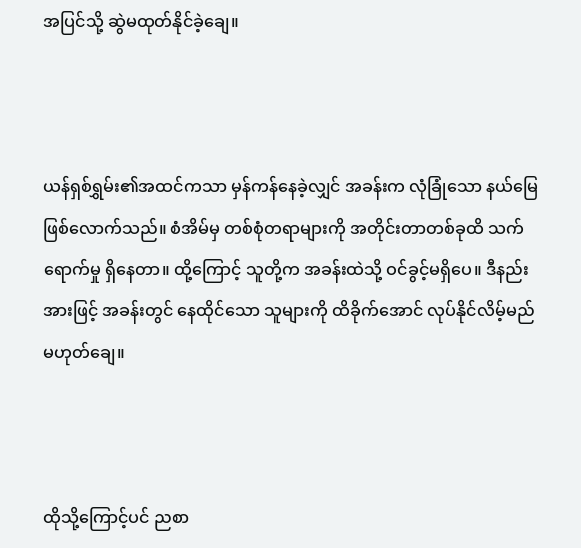အပြင်သို့ ဆွဲမထုတ်နိုင်ခဲ့ချေ။



ယန်ရှစ်ရွှမ်း၏အထင်ကသာ မှန်ကန်နေခဲ့လျှင် အခန်းက လုံခြုံသော နယ်မြေ ဖြစ်လောက်သည်။ စံအိမ်မှ တစ်စုံတရာများကို အတိုင်းတာတစ်ခုထိ သက်ရောက်မှု ရှိနေတာ။ ထို့ကြောင့် သူတို့က အခန်းထဲသို့ ဝင်ခွင့်မရှိပေ။ ဒီနည်းအားဖြင့် အခန်းတွင် နေထိုင်သော သူများကို ထိခိုက်အောင် လုပ်နိုင်လိမ့်မည် မဟုတ်ချေ။



ထိုသို့ကြောင့်ပင် ညစာ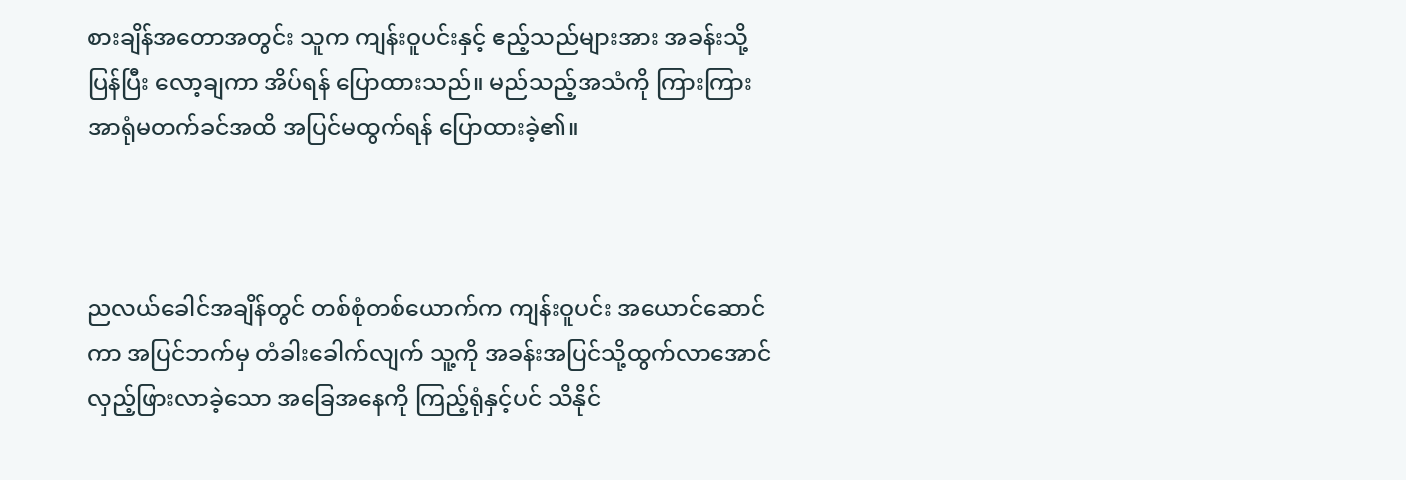စားချိန်အတောအတွင်း သူက ကျန်းဝူပင်းနှင့် ဧည့်သည်များအား အခန်းသို့ပြန်ပြီး လော့ချကာ အိပ်ရန် ပြောထားသည်။ မည်သည့်အသံကို ကြားကြား အာရုံမတက်ခင်အထိ အပြင်မထွက်ရန် ပြောထားခဲ့၏။



ညလယ်ခေါင်အချိန်တွင် တစ်စုံတစ်ယောက်က ကျန်းဝူပင်း အယောင်ဆောင်ကာ အပြင်ဘက်မှ တံခါးခေါက်လျက် သူ့ကို အခန်းအပြင်သို့ထွက်လာအောင် လှည့်ဖြားလာခဲ့သော အခြေအနေကို ကြည့်ရုံနှင့်ပင် သိနိုင်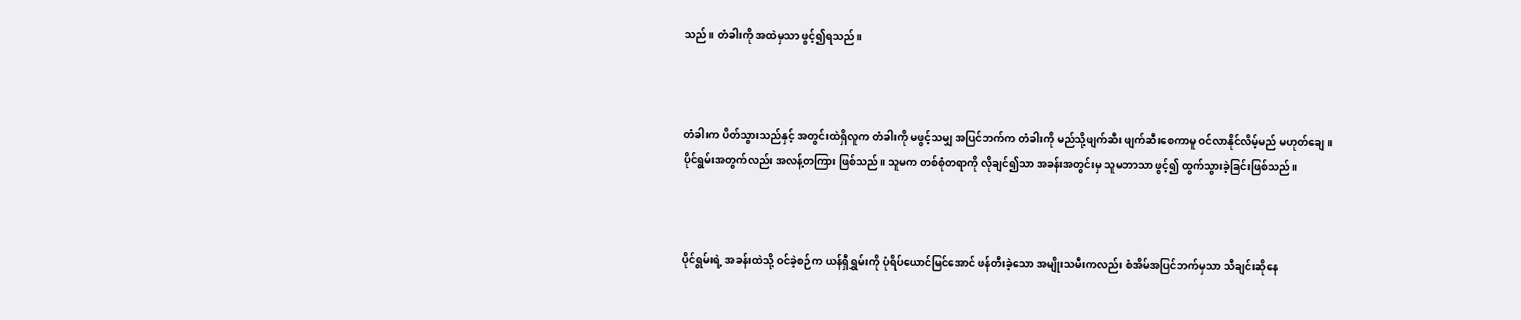သည်။ တံခါးကို အထဲမှသာ ဖွင့်၍ရသည်။



တံခါးက ပိတ်သွားသည်နှင့် အတွင်းထဲရှိလူက တံခါးကို မဖွင့်သမျှ အပြင်ဘက်က တံခါးကို မည်သို့ဖျက်ဆီး ဖျက်ဆီးစေကာမူ ဝင်လာနိုင်လိမ့်မည် မဟုတ်ချေ။ ပိုင်ရွမ်းအတွက်လည်း အလန့်တကြား ဖြစ်သည်။ သူမက တစ်စုံတရာကို လိုချင်၍သာ အခန်းအတွင်းမှ သူမဘာသာ ဖွင့်၍ ထွက်သွားခဲ့ခြင်းဖြစ်သည်။



ပိုင်ရွမ်းရဲ့ အခန်းထဲသို့ ဝင်ခဲ့စဉ်က ယန်ရှီရွှမ်းကို ပုံရိပ်ယောင်မြင်အောင် ဖန်တီးခဲ့သော အမျိုးသမီးကလည်း စံအိမ်အပြင်ဘက်မှသာ သီချင်းဆိုနေ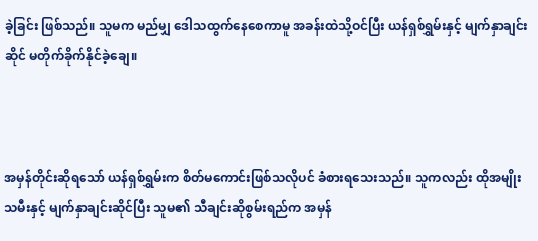ခဲ့ခြင်း ဖြစ်သည်။ သူမက မည်မျှ ဒေါသထွက်နေစေကာမူ အခန်းထဲသို့ဝင်ပြီး ယန်ရှစ်ရွှမ်းနှင့် မျက်နှာချင်းဆိုင် မတိုက်ခိုက်နိုင်ခဲ့ချေ။



အမှန်တိုင်းဆိုရသော် ယန်ရှစ်ရွှမ်းက စိတ်မကောင်းဖြစ်သလိုပင် ခံစားရသေးသည်။ သူကလည်း ထိုအမျိုးသမီးနှင့် မျက်နှာချင်းဆိုင်ပြီး သူမ၏ သီချင်းဆိုစွမ်းရည်က အမှန်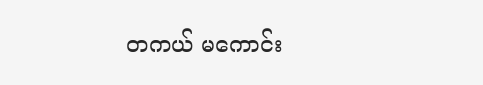တကယ် မကောင်း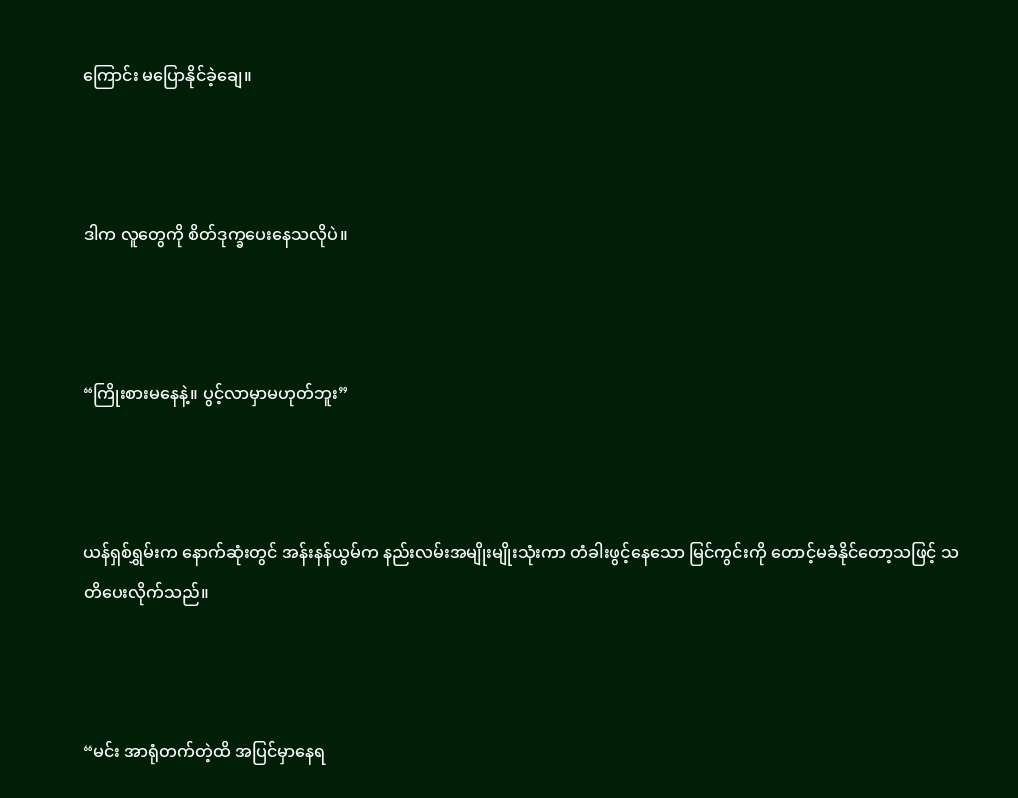ကြောင်း မပြောနိုင်ခဲ့ချေ။



ဒါက လူတွေကို စိတ်ဒုက္ခပေးနေသလိုပဲ။



“ကြိုးစားမနေနဲ့။ ပွင့်လာမှာမဟုတ်ဘူး”



ယန်ရှစ်ရွှမ်းက နောက်ဆုံးတွင် အန်းနန်ယွမ်က နည်းလမ်းအမျိုးမျိုးသုံးကာ တံခါးဖွင့်နေသော မြင်ကွင်းကို တောင့်မခံနိုင်တော့သဖြင့် သတိပေးလိုက်သည်။



“မင်း အာရုံတက်တဲ့ထိ အပြင်မှာနေရ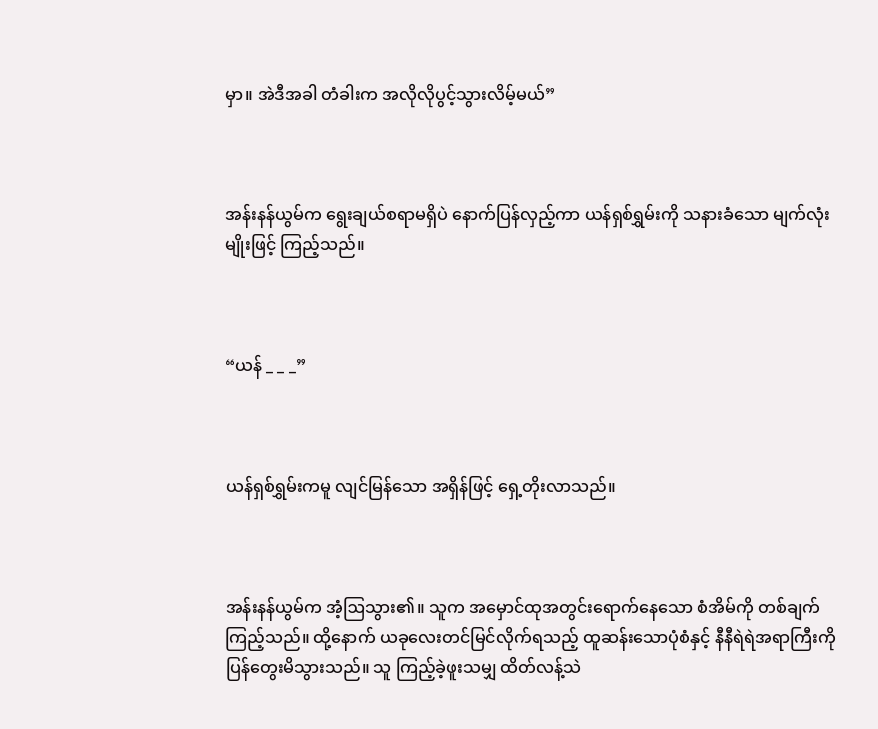မှာ။ အဲဒီအခါ တံခါးက အလိုလိုပွင့်သွားလိမ့်မယ်”



အန်းနန်ယွမ်က ရွေးချယ်စရာမရှိပဲ နောက်ပြန်လှည့်ကာ ယန်ရှစ်ရွှမ်းကို သနားခံသော မျက်လုံးမျိုးဖြင့် ကြည့်သည်။



“ယန် _ _ _”



ယန်ရှစ်ရွှမ်းကမူ လျင်မြန်သော အရှိန်ဖြင့် ရှေ့တိုးလာသည်။



အန်းနန်ယွမ်က အံ့ဩသွား၏။ သူက အမှောင်ထုအတွင်းရောက်နေသော စံအိမ်ကို တစ်ချက်ကြည့်သည်။ ထို့နောက် ယခုလေးတင်မြင်လိုက်ရသည့် ထူဆန်းသောပုံစံနှင့် နီနီရဲရဲအရာကြီးကို ပြန်တွေးမိသွားသည်။ သူ ကြည့်ခဲ့ဖူးသမျှ ထိတ်လန့်သဲ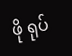ဖို ရုပ်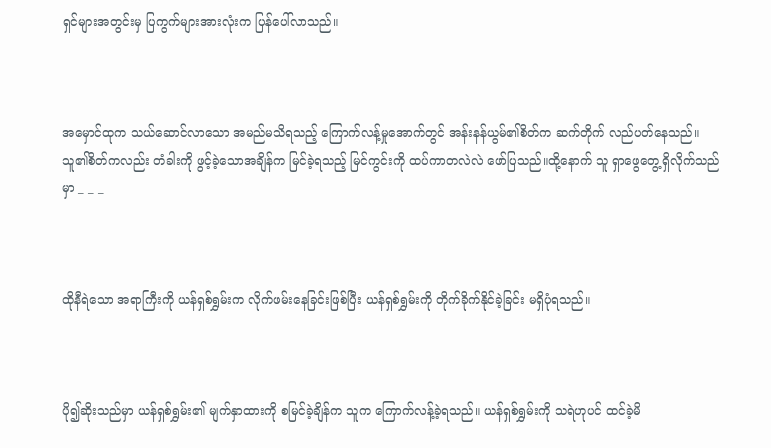ရှင်များအတွင်းမှ ပြကွက်များအားလုံးက ပြန်ပေါ်လာသည်။



အမှောင်ထုက သယ်ဆောင်လာသော အမည်မသိရသည့် ကြောက်လန့်မှုအောက်တွင် အန်းနန်ယွမ်၏စိတ်က ဆက်တိုက် လည်ပတ်နေသည်။ သူ၏စိတ်ကလည်း တံခါးကို ဖွင့်ခဲ့သောအချိန်က မြင်ခဲ့ရသည့် မြင်ကွင်းကို ထပ်ကာတလဲလဲ ဖော်ပြသည်။ထို့နောက် သူ ရှာဖွေတွေ့ရှိလိုက်သည်မှာ _ _ _



ထိုနီရဲသော အရာကြီးကို ယန်ရှစ်ရွှမ်းက လိုက်ဖမ်းနေခြင်းဖြစ်ပြီး ယန်ရှစ်ရွှမ်းကို တိုက်ခိုက်နိုင်ခဲ့ခြင်း မရှိပုံရသည်။



ပို၍ဆိုးသည်မှာ ယန်ရှစ်ရွှမ်း၏ မျက်နှာထားကို စမြင်ခဲ့ချိန်က သူက ကြောက်လန့်ခဲ့ရသည်။ ယန်ရှစ်ရွှမ်းကို သရဲဟုပင် ထင်ခဲ့မိ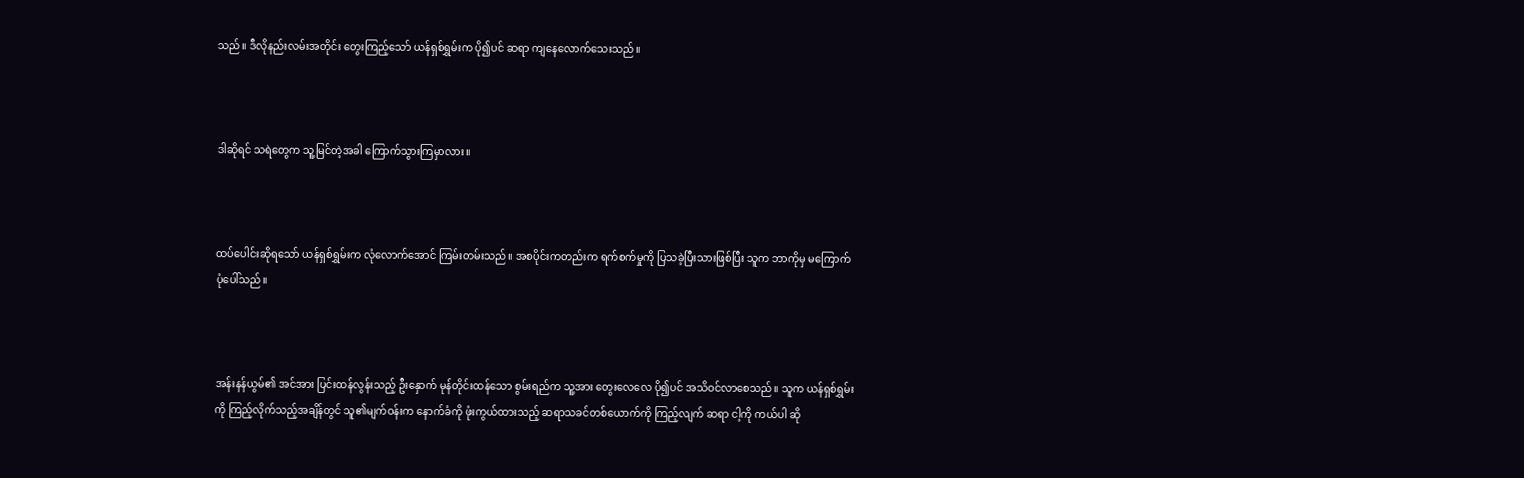သည်။ ဒီလိုနည်းလမ်းအတိုင်း တွေးကြည့်သော် ယန်ရှစ်ရွှမ်းက ပို၍ပင် ဆရာ ကျနေလောက်သေးသည်။



ဒါဆိုရင် သရဲတွေက သူ့မြင်တဲ့အခါ ကြောက်သွားကြမှာလား။



ထပ်ပေါင်းဆိုရသော် ယန်ရှစ်ရွှမ်းက လုံလောက်အောင် ကြမ်းတမ်းသည်။ အစပိုင်းကတည်းက ရက်စက်မှုကို ပြသခဲ့ပြီးသားဖြစ်ပြီး သူက ဘာကိုမှ မကြောက်ပုံပေါ်သည်။



အန်းနန်ယွမ်၏ အင်အား ပြင်းထန်လွန်းသည့် ဦးနှောက် မုန်တိုင်းထန်သော စွမ်းရည်က သူ့အား တွေးလေလေ ပို၍ပင် အသိဝင်လာစေသည်။ သူက ယန်ရှစ်ရွှမ်းကို ကြည့်လိုက်သည့်အချိန်တွင် သူ၏မျက်ဝန်းက နောက်ခံကို ဖုံးကွယ်ထားသည့် ဆရာသခင်တစ်ယောက်ကို ကြည့်လျက် ဆရာ ငါ့ကို ကယ်ပါ ဆို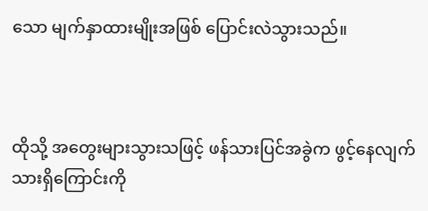သော မျက်နှာထားမျိုးအဖြစ် ပြောင်းလဲသွားသည်။



ထိုသို့ အတွေးများသွားသဖြင့် ဖန်သားပြင်အခွဲက ဖွင့်နေလျက်သားရှိကြောင်းကို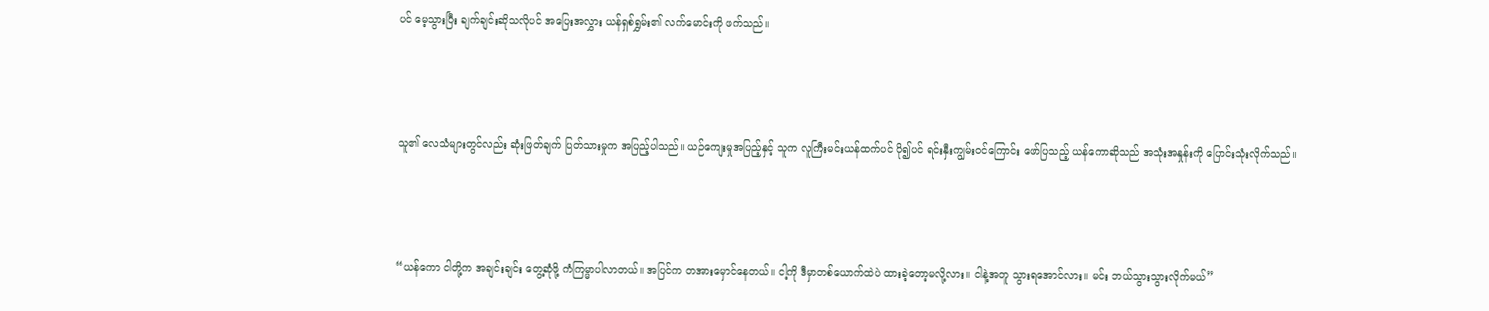ပင် မေ့သွားပြီး ချက်ချင်းဆိုသလိုပင် အပြေးအလွှား ယန်ရှစ်ရွှမ်း၏ လက်မောင်းကို ဖက်သည်။



သူ၏ လေသံများတွင်လည်း ဆုံးဖြတ်ချက် ပြတ်သားမှုက အပြည့်ပါသည်။ ယဉ်ကျေးမှုအပြည့်နှင့် သူက လူကြီးမင်းယန်ထက်ပင် ပို၍ပင် ရင်းနှီးကျွမ်းဝင်ကြောင်း ဖော်ပြသည့် ယန်ကောဆိုသည် အသုံးအနှုန်းကို ပြောင်းသုံးလိုက်သည်။



“ယန်‌ကော ငါတို့က အချင်းချင်း တွေ့ဆုံဖို့ ကံကြမ္မာပါလာတယ်။ အပြင်က တအားမှောင်နေတယ်။ ငါ့ကို ဒီမှာတစ်ယောက်ထဲပဲ ထားခဲ့တော့မလို့လား။ ငါနဲ့အတူ သွားရအောင်လား။ မင်း ဘယ်သွားသွားလိုက်မယ်”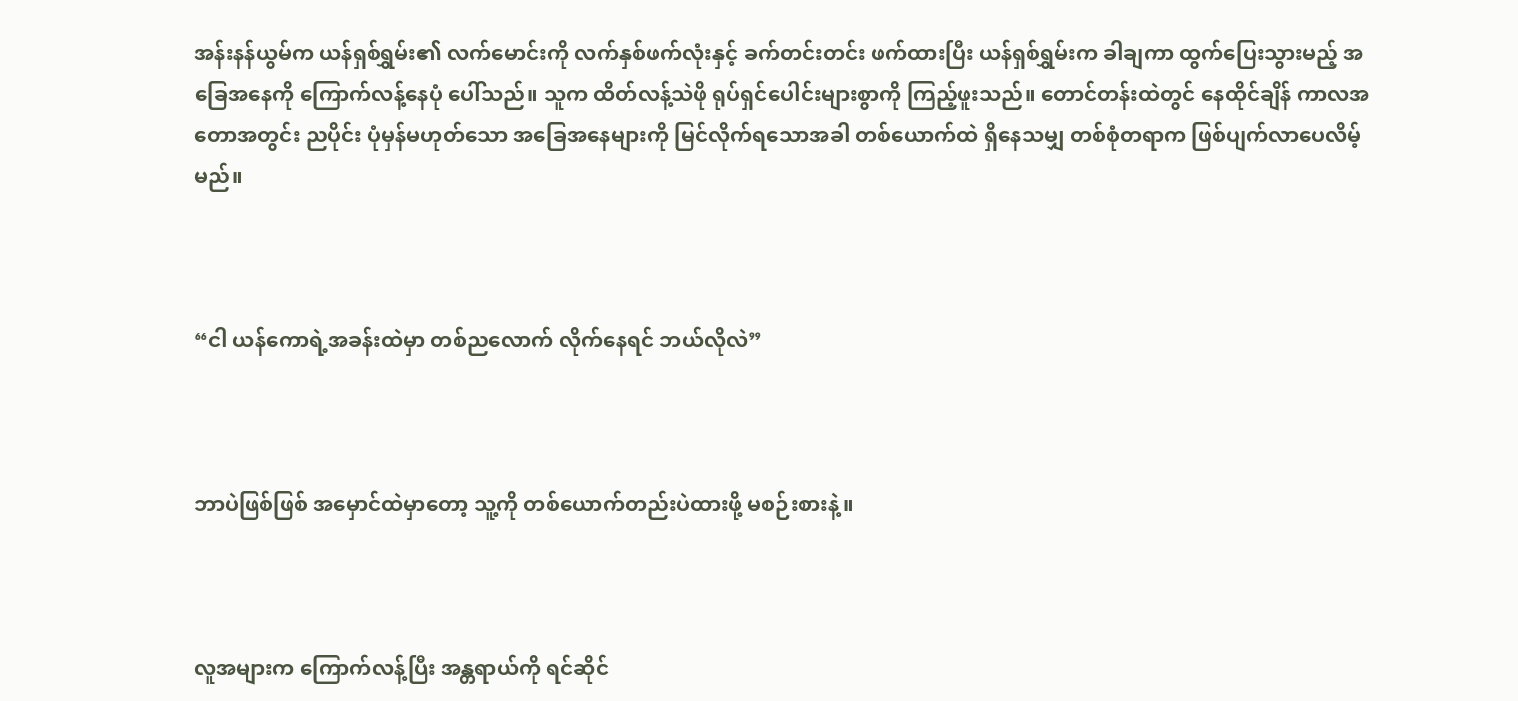အန်းနန်ယွမ်က ယန်ရှစ်ရွှမ်း၏ လက်မောင်းကို လက်နှစ်ဖက်လုံးနှင့် ခက်တင်းတင်း ဖက်ထားပြီး ယန်ရှစ်ရွှမ်းက ခါချကာ ထွက်ပြေးသွားမည့် အခြေအနေကို ကြောက်လန့်နေပုံ ပေါ်သည်။ သူက ထိတ်လန့်သဲဖို ရုပ်ရှင်ပေါင်းများစွာကို ကြည့်ဖူးသည်။ တောင်တန်းထဲတွင် နေထိုင်ချိန် ကာလအတောအတွင်း ညပိုင်း ပုံမှန်မဟုတ်သော အခြေအနေများကို မြင်လိုက်ရသောအခါ တစ်ယောက်ထဲ ရှိနေသမျှ တစ်စုံတရာက ဖြစ်ပျက်လာပေလိမ့်မည်။



“ငါ ယန်ကောရဲ့အခန်းထဲမှာ တစ်ညလောက် လိုက်နေရင် ဘယ်လိုလဲ”



ဘာပဲဖြစ်ဖြစ် အမှောင်ထဲမှာတော့ သူ့ကို တစ်ယောက်တည်းပဲထားဖို့ မစဉ်းစားနဲ့။



လူအများက ကြောက်လန့်ပြီး အန္တရာယ်ကို ရင်ဆိုင်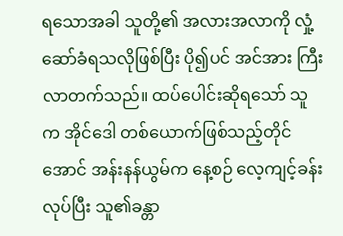ရသောအခါ သူတို့၏ အလားအလာကို လှုံ့ဆော်ခံရသလိုဖြစ်ပြီး ပို၍ပင် အင်အား ကြီးလာတက်သည်။ ထပ်ပေါင်းဆိုရသော် သူက အိုင်ဒေါ တစ်ယောက်ဖြစ်သည့်တိုင်အောင် အန်းနန်ယွမ်က နေ့စဉ် လေ့ကျင့်ခန်းလုပ်ပြီး သူ၏ခန္တာ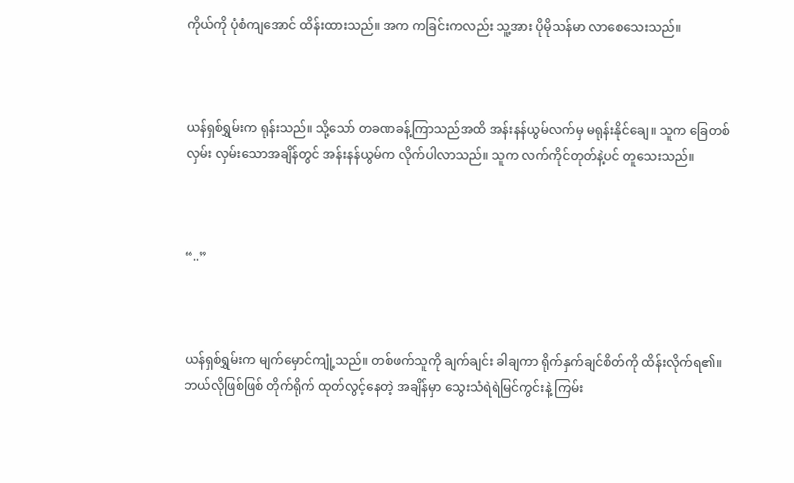ကိုယ်ကို ပုံစံကျအောင် ထိန်းထားသည်။ အက ကခြင်းကလည်း သူ့အား ပိုမိုသန်မာ လာစေသေးသည်။



ယန်ရှစ်ရွှမ်းက ရုန်းသည်။ သို့သော် တခဏခန့်ကြာသည်အထိ အန်းနန်ယွမ်လက်မှ မရုန်းနိုင်ချေ။ သူက ခြေတစ်လှမ်း လှမ်းသောအချိန်တွင် အန်းနန်ယွမ်က လိုက်ပါလာသည်။ သူက လက်ကိုင်တုတ်နဲ့ပင် တူသေးသည်။



“..”



ယန်ရှစ်ရွှမ်းက မျက်မှောင်ကျုံ့သည်။ တစ်ဖက်သူကို ချက်ချင်း ခါချကာ ရိုက်နှက်ချင်စိတ်ကို ထိန်းလိုက်ရ၏။ ဘယ်လိုဖြစ်ဖြစ် တိုက်ရိုက် ထုတ်လွင့်နေတဲ့ အချိန်မှာ သွေးသံရဲရဲမြင်ကွင်းနဲ့ ကြမ်း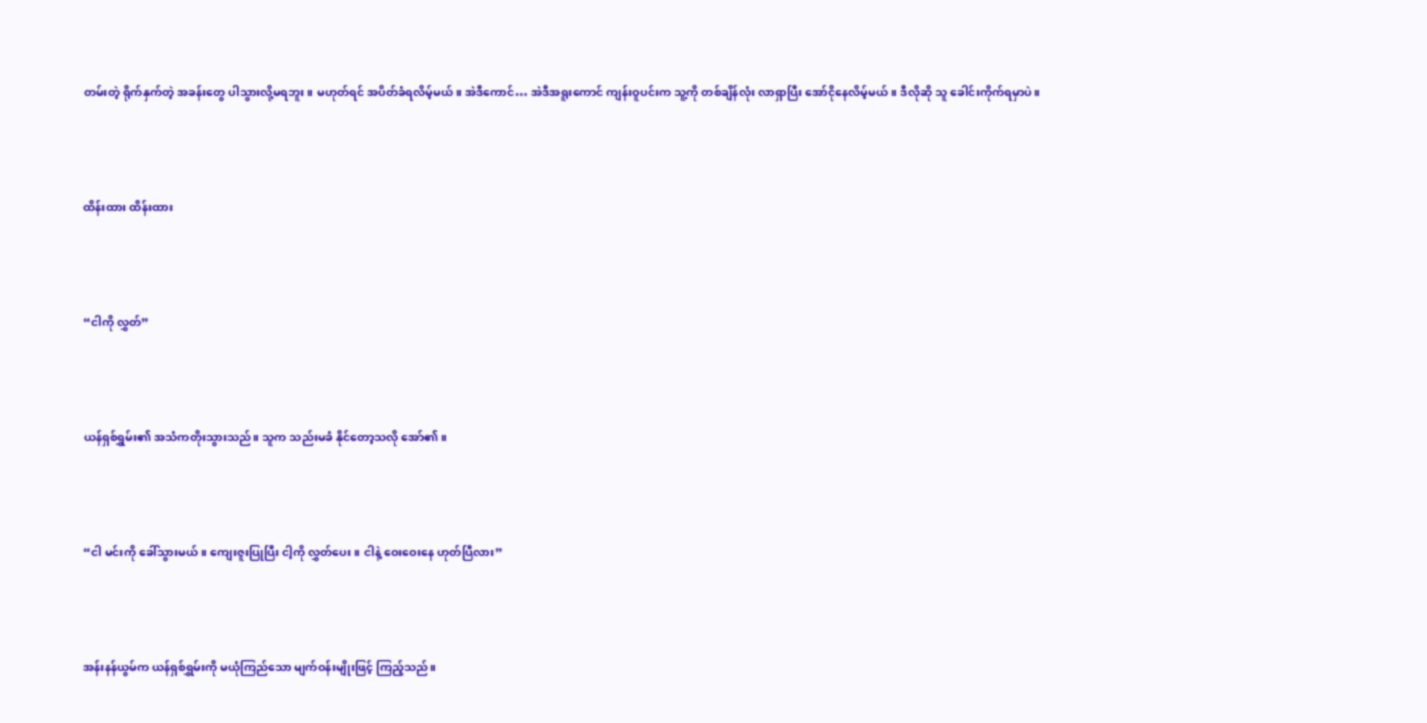တမ်းတဲ့ ရိုက်နှက်တဲ့ အခန်းတွေ ပါသွားလို့မရဘူး။ မဟုတ်ရင် အပိတ်ခံရလိမ့်မယ်။ အဲဒီကောင်… အဲဒီအရူးကောင် ကျန်းဝူပင်းက သူ့ကို တစ်ချိန်လုံး လာရှာပြီး အော်ငိုနေလိမ့်မယ်။ ဒီလိုဆို သူ ခေါင်းကိုက်ရမှာပဲ။



ထိန်းထား ထိန်းထား



“ငါကို လွှတ်”



ယန်ရှစ်ရွှမ်း၏ အသံကတိုးသွားသည်။ သူက သည်းမခံ နိုင်တော့သလို အော်၏။



“ငါ မင်းကို ခေါ်သွားမယ်။ ကျေးဇူးပြုပြီး ငါ့ကို လွှတ်‌ပေး။ ငါနဲ့ ဝေးဝေးနေ ဟုတ်ပြီလား”



အန်းနန်ယွမ်က ယန်ရှစ်ရွှမ်းကို မယုံကြည်သော မျက်ဝန်းမျိုးဖြင့် ကြည့်သည်။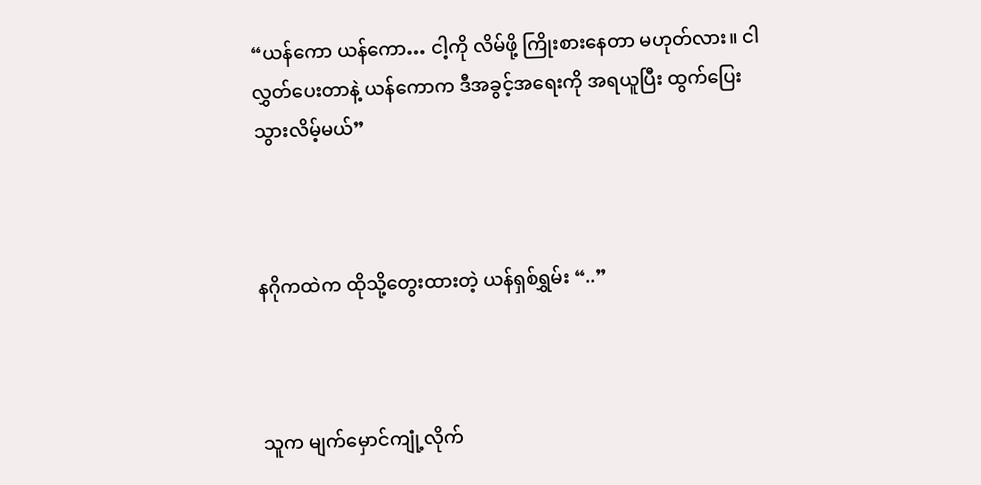“ယန်ကော ယန်ကော… ငါ့ကို လိမ်ဖို့ ကြိုးစားနေတာ မဟုတ်လား။ ငါ လွှတ်ပေးတာနဲ့ ယန်ကောက ဒီအခွင့်အရေးကို အရယူပြီး ထွက်ပြေးသွားလိမ့်မယ်”



နဂိုကထဲက ထိုသို့တွေးထားတဲ့ ယန်ရှစ်ရွှမ်း “..”



သူက မျက်မှောင်ကျုံ့လိုက်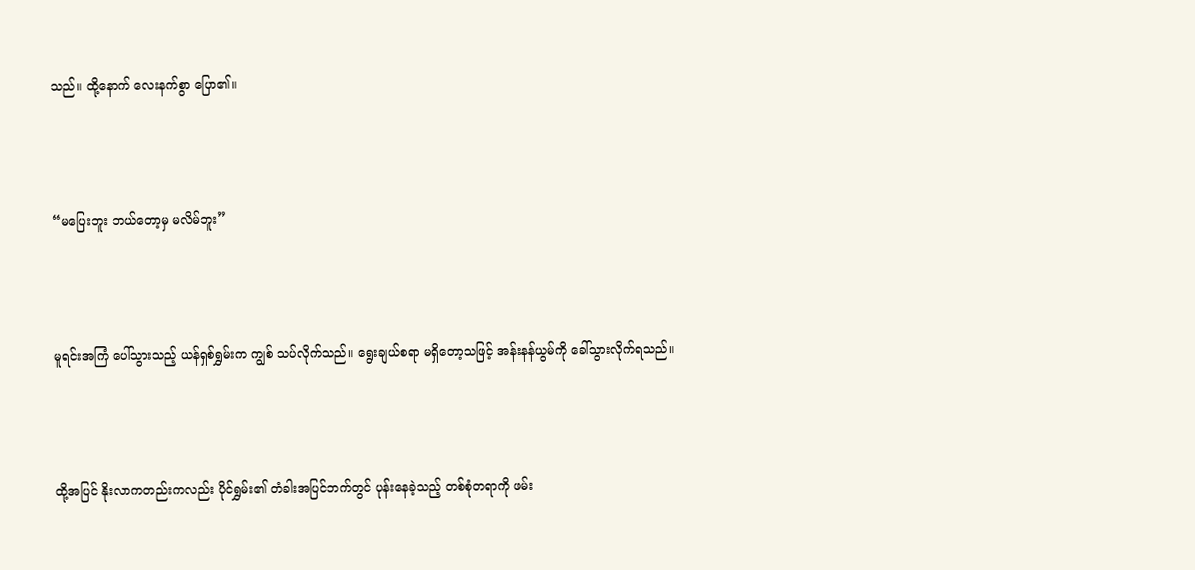သည်။ ထို့နောက် လေးနက်စွာ ပြော၏။



“မပြေးဘူး ဘယ်တော့မှ မလိမ်ဘူး”



မူရင်းအကြံ ပေါ်သွားသည့် ယန်ရှစ်ရွှမ်းက ကျွစ် သပ်လိုက်သည်။ ရွေးချယ်စရာ မရှိတော့သဖြင့် အန်းနန်ယွမ်ကို ခေါ်သွားလိုက်ရသည်။



ထို့အပြင် နိုးလာကတည်းကလည်း ပိုင်ရွှမ်း၏ တံခါးအပြင်ဘက်တွင် ပုန်းနေခဲ့သည့် တစ်စုံတရာကို ဖမ်း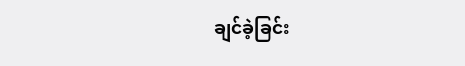ချင်ခဲ့ခြင်း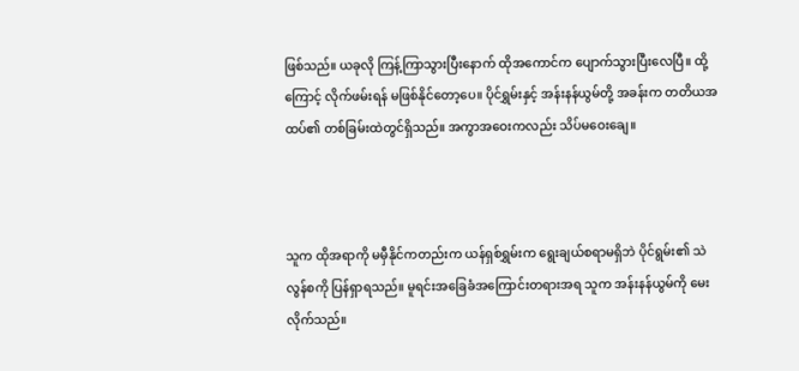ဖြစ်သည်။ ယခုလို ကြန့်ကြာသွားပြီးနောက် ထိုအကောင်က ပျောက်သွားပြီးလေပြီ။ ထို့ကြောင့် လိုက်ဖမ်းရန် မဖြစ်နိုင်တော့‌ပေ။ ပိုင်ရွှမ်းနှင့် အန်းနန်ယွမ်တို့ အခန်းက တတိယအထပ်၏ တစ်ခြမ်းထဲတွင်ရှိသည်။ အကွာအဝေးကလည်း သိပ်မဝေးချေ။



သူက ထိုအရာကို မမှီနိုင်ကတည်းက ယန်ရှစ်ရွှမ်းက ရွေးချယ်စရာမရှိဘဲ ပိုင်ရွမ်း၏ သဲလွန်စကို ပြန်ရှာရသည်။ မူရင်းအခြေခံအကြောင်းတရားအရ သူက အန်းနန်ယွမ်ကို မေးလိုက်သည်။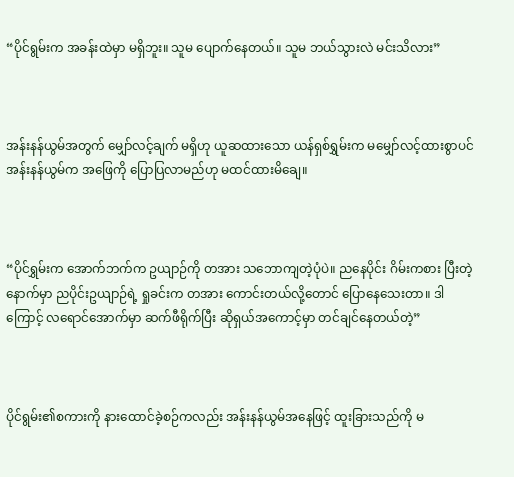“ပိုင်ရွမ်းက အခန်းထဲမှာ မရှိဘူး။ သူမ ပျောက်နေတယ်။ သူမ ဘယ်သွားလဲ မင်းသိလား”



အန်းနန်ယွမ်အတွက် မျှော်လင့်ချက် မရှိဟု ယူဆထားသော ယန်ရှစ်ရွှမ်းက မမျှော်လင့်ထားစွာပင် အန်းနန်ယွမ်က အဖြေကို ပြောပြလာမည်ဟု မထင်ထားမိချေ။



“ပိုင်ရွှမ်းက အောက်ဘက်က ဥယျာဉ်ကို တအား သဘောကျတဲ့ပုံပဲ။ ညနေပိုင်း ဂိမ်းကစား ပြီးတဲ့နောက်မှာ ညပိုင်းဥယျာဉ်ရဲ့ ရှုခင်းက တအား ကောင်းတယ်လို့တောင် ပြောနေသေးတာ။ ဒါကြောင့် လရောင်အောက်မှာ ဆက်ဖီရိုက်ပြီး ဆိုရှယ်အကောင့်မှာ တင်ချင်နေတယ်တဲ့”



ပိုင်ရွမ်း၏စကားကို နားထောင်ခဲ့စဉ်ကလည်း အန်းနန်ယွမ်အနေဖြင့် ထူးခြားသည်ကို မ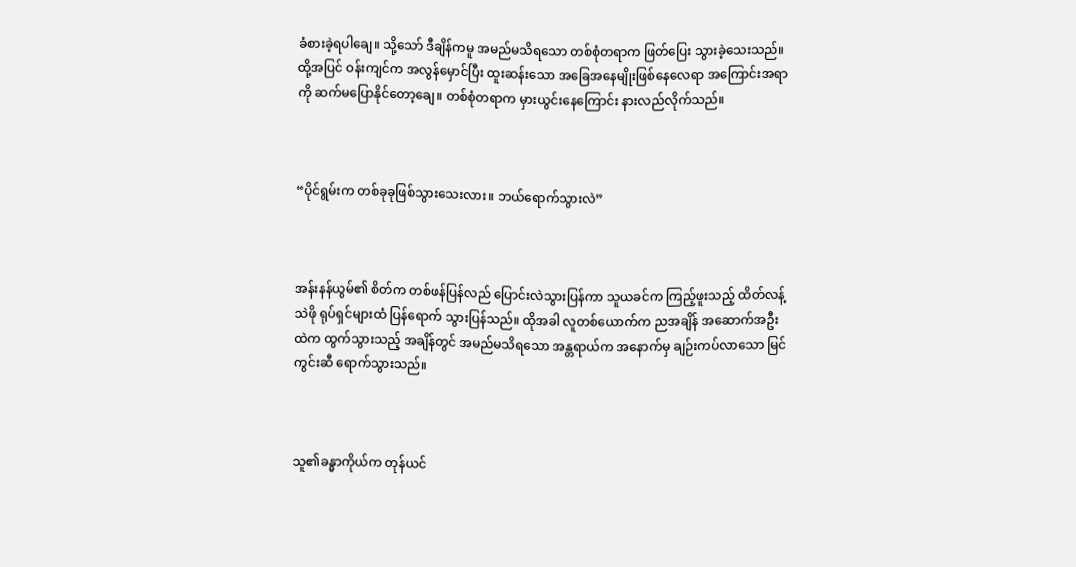ခံစားခဲ့ရပါချေ။ သို့သော် ဒီချိန်ကမူ အမည်မသိရသော တစ်စုံတရာက ဖြတ်ပြေး သွားခဲ့သေးသည်။ ထို့အပြင် ဝန်းကျင်က အလွန်မှောင်ပြီး ထူးဆန်းသော အခြေအနေမျိုးဖြစ်နေလေရာ အကြောင်းအရာကို ဆက်မပြောနိုင်တော့ချေ။ တစ်စုံတရာက မှားယွင်းနေကြောင်း နားလည်လိုက်သည်။



“ပိုင်ရွမ်းက တစ်ခုခုဖြစ်သွားသေးလား။ ဘယ်ရောက်သွားလဲ”



အန်းနန်ယွမ်၏ စိတ်က တစ်ဖန်ပြန်လည် ပြောင်းလဲသွားပြန်ကာ သူယခင်က ကြည့်ဖူးသည့် ထိတ်လန့်သဲဖို ရုပ်ရှင်များထံ ပြန်ရောက် သွားပြန်သည်။ ထိုအခါ လူတစ်ယောက်က ညအချိန် အဆောက်အဦးထဲက ထွက်သွားသည့် အချိန်တွင် အမည်မသိရသော အန္တရာယ်က အနောက်မှ ချဉ်းကပ်လာသော မြင်ကွင်းဆီ ရောက်သွားသည်။



သူ၏ခန္ဓာကိုယ်က တုန်ယင်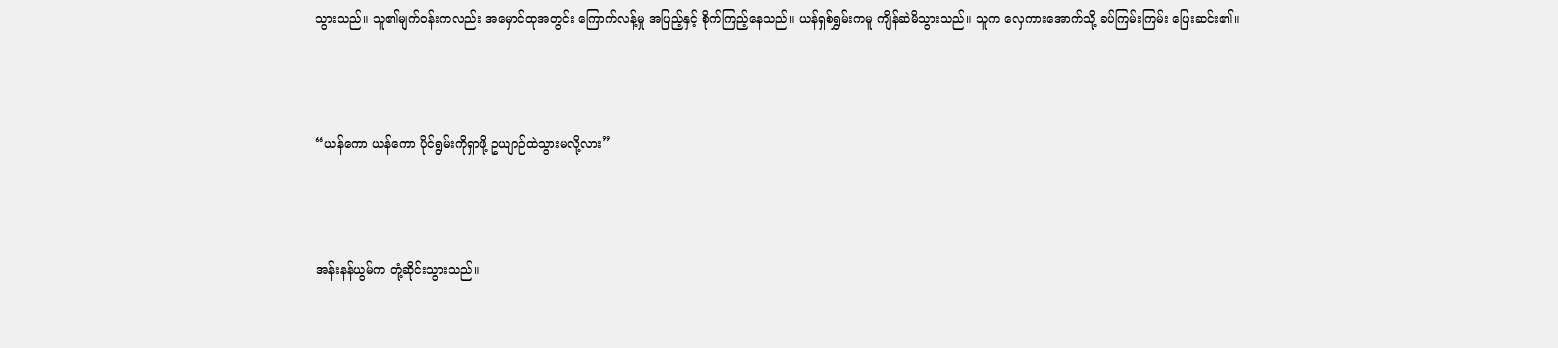သွားသည်။ သူ၏မျက်ဝန်းကလည်း အမှောင်ထုအတွင်း ကြောက်လန့်မှု အပြည့်နှင့် စိုက်ကြည့်နေသည်။ ယန်ရှစ်ရွှမ်းကမူ ကျိန်ဆဲမိသွားသည်။ သူက လှေကားအောက်သို့ ခပ်ကြမ်းကြမ်း ပြေးဆင်း၏။



“ယန်ကော ယန်ကော ပိုင်ရွမ်းကိုရှာဖို့ ဥယျာဉ်ထဲသွားမလို့လား”



အန်းနန်ယွမ်က တုံ့ဆိုင်းသွားသည်။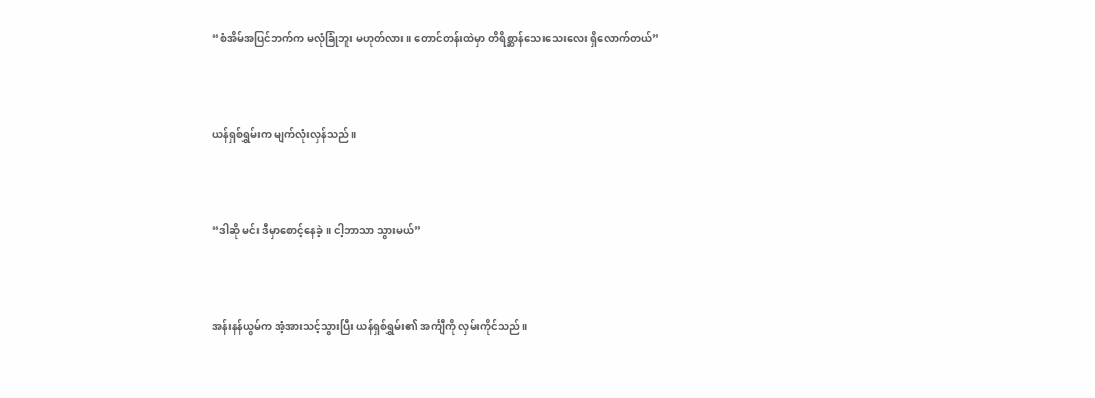“စံအိမ်အပြင်ဘက်က မလုံခြုံဘူး မဟုတ်လား။ တောင်တန်းထဲမှာ တိရိစ္ဆာန်သေးသေးလေး ရှိလောက်တယ်”



ယန်ရှစ်ရွှမ်းက မျက်လုံးလှန်သည်။



“ဒါဆို မင်း ဒီမှာစောင့်နေခဲ့။ ငါ့ဘာသာ သွားမယ်”



အန်းနန်ယွမ်က အံ့အားသင့်သွားပြီး ယန်ရှစ်ရွှမ်း၏ အင်္ကျီကို လှမ်းကိုင်သည်။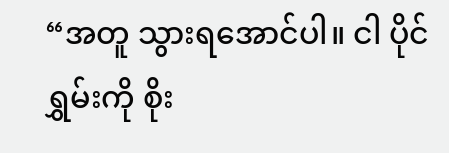“အတူ သွားရအောင်ပါ။ ငါ ပိုင်ရွှမ်းကို စိုး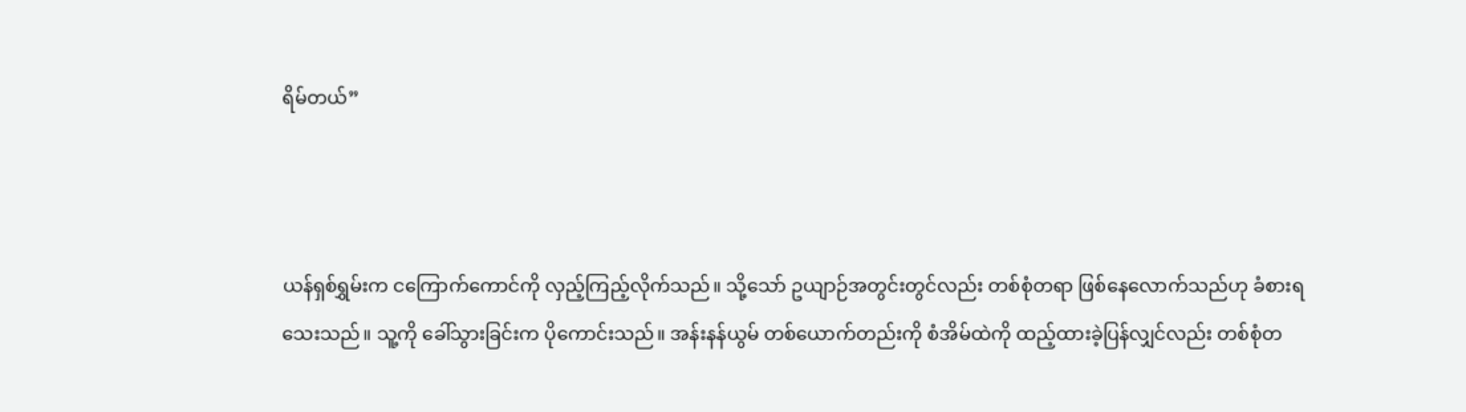ရိမ်တယ်”



ယန်ရှစ်ရွှမ်းက ငကြောက်ကောင်ကို လှည့်ကြည့်လိုက်သည်။ သို့သော် ဥယျာဉ်အတွင်းတွင်လည်း တစ်စုံတရာ ဖြစ်နေလောက်သည်ဟု ခံစားရသေးသည်။ သူ့ကို ခေါ်သွားခြင်းက ပိုကောင်းသည်။ အန်းနန်ယွမ် တစ်ယောက်တည်းကို စံအိမ်ထဲကို ထည့်ထားခဲ့ပြန်လျှင်လည်း တစ်စုံတ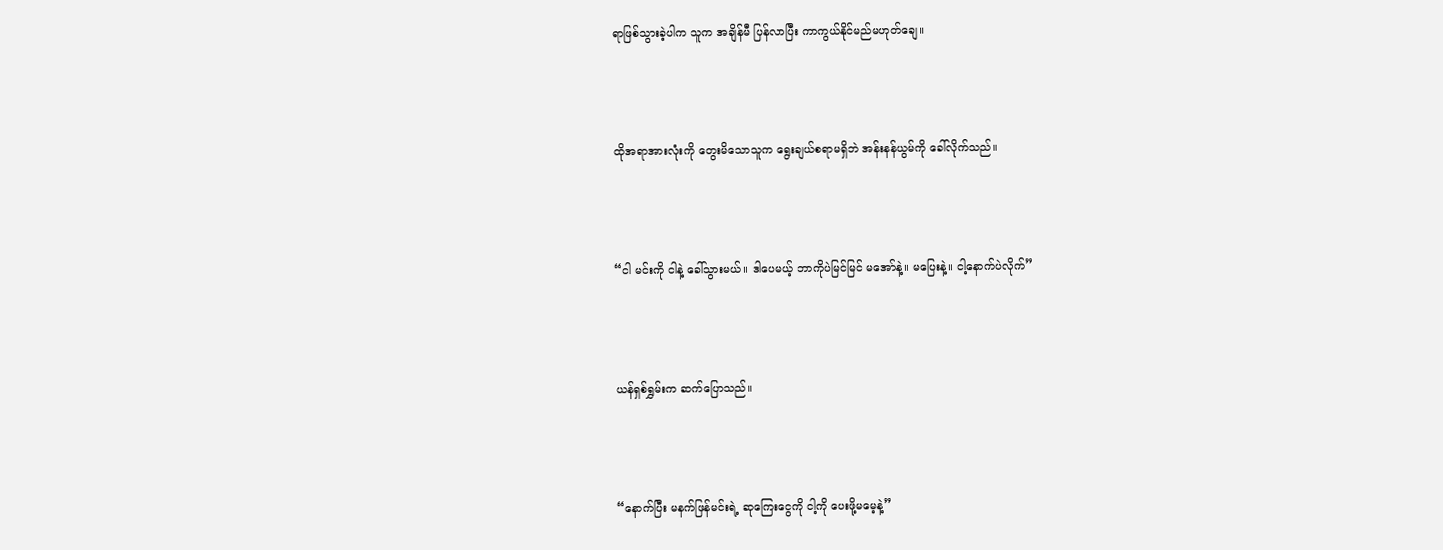ရာဖြစ်သွားခဲ့ပါက သူက အချိန်မီ ပြန်လာပြီး ကာကွယ်နိုင်မည်မဟုတ်ချေ။



ထိုအရာအားလုံးကို တွေးမိသောသူက ရွေးချယ်စရာမရှိဘဲ အန်းနန်ယွမ်ကို ခေါ်လိုက်သည်။



“ငါ မင်းကို ငါနဲ့ ခေါ်သွားမယ်။ ဒါပေမယ့် ဘာကိုပဲမြင်မြင် မအော်နဲ့။ မပြေးနဲ့။ ငါ့နောက်ပဲလိုက်”



ယန်ရှစ်ရွှမ်းက ဆက်ပြောသည်။



“နောက်ပြီး မနက်ဖြန်မင်းရဲ့ ဆုကြေးငွေကို ငါ့ကို ပေးဖို့မမေ့နဲ့”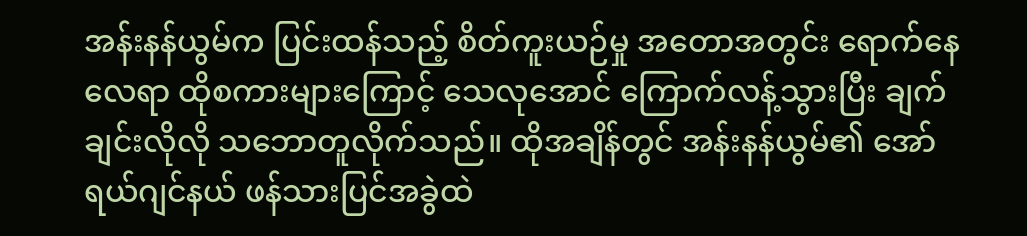အန်းနန်ယွမ်က ပြင်းထန်သည့် စိတ်ကူးယဉ်မှု အတောအတွင်း ရောက်နေလေရာ ထိုစကားများကြောင့် သေလုအောင် ကြောက်လန့်သွားပြီး ချက်ချင်းလိုလို သဘောတူလိုက်သည်။ ထိုအချိန်တွင် အန်းနန်ယွမ်၏ အော်ရယ်ဂျင်နယ် ဖန်သားပြင်အခွဲထဲ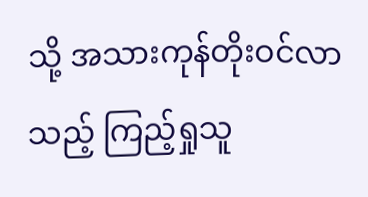သို့ အသားကုန်တိုးဝင်လာသည့် ကြည့်ရှုသူ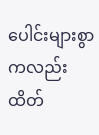ပေါင်းများစွာကလည်း ထိတ်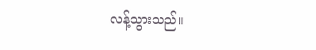လန့်သွားသည်။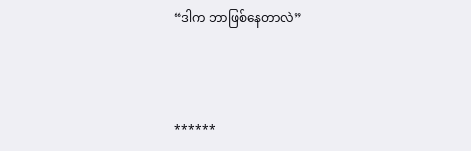“ဒါက ဘာဖြစ်နေတာလဲ”



******